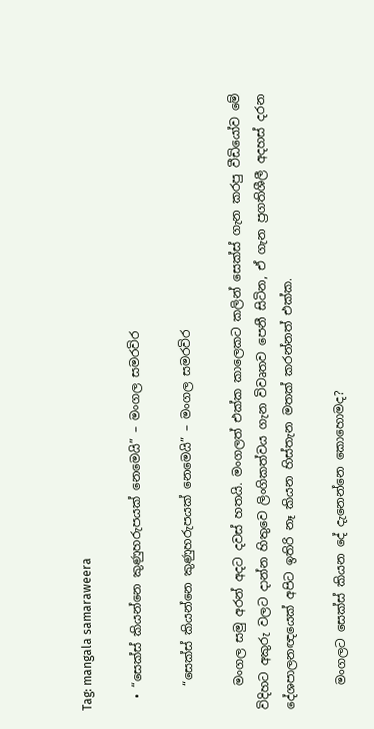Tag: mangala samaraweera

  • “සෙක්ස් කියන්නෙ කුණුහරුපයක් නෙමෙයි” – මංගල සමරවිර

    “සෙක්ස් කියන්නෙ කුණුහරුපයක් නෙමෙයි” – මංගල සමරවිර

    මංගල සමු අරන් අදට දවස් හතයි. මංගලත් එක්ක කාලෙකට කලින් සෙක්ස් ගැන කරපු වීඩියෝව මේ විදිහට අකුරු වලට දාන්න හිතුවෙ ලිංගිකත්වය ගැන විවෘතව පෙනී සිටින, ඒ ගැන ප්‍රගතිශීලී අදහස් දරන දේශපාලනඥයෙක් අපිට ඉතිරි නෑ කියන හිස්තැන මතක් කරන්නත් එක්ක.

    මංගලට සෙක්ස් කියන දේ දැනෙන්නෙ කොහොමද?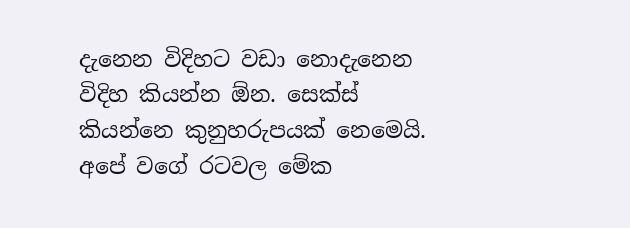දැනෙන විදිහට වඩා නොදැනෙන විදිහ කියන්න ඕන. සෙක්ස් කියන්නෙ කුනුහරුපයක් නෙමෙයි. අපේ වගේ රටවල මේක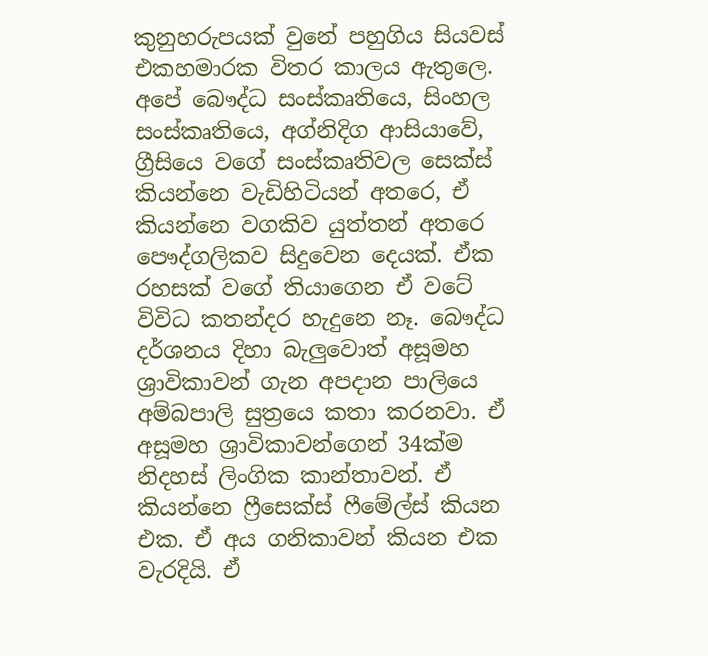කුනුහරුපයක් වුනේ පහුගිය සියවස් එකහමාරක විතර කාලය ඇතුලෙ. අපේ බෞද්ධ සංස්කෘතියෙ, සිංහල සංස්කෘතියෙ, අග්නිදිග ආසියාවේ, ග්‍රීසියෙ වගේ සංස්කෘතිවල සෙක්ස් කියන්නෙ වැඩිහිටියන් අතරෙ, ඒ කියන්නෙ වගකිව යුත්තන් අතරෙ පෞද්ගලිකව සිදුවෙන දෙයක්. ඒක රහසක් වගේ තියාගෙන ඒ වටේ විවිධ කතන්දර හැදුනෙ නෑ. බෞද්ධ දර්ශනය දිහා බැලුවොත් අසූමහ ශ්‍රාවිකාවන් ගැන අපදාන පාලියෙ අම්බපාලි සුත්‍රයෙ කතා කරනවා. ඒ අසූමහ ශ්‍රාවිකාවන්ගෙන් 34ක්ම නිදහස් ලිංගික කාන්තාවන්. ඒ කියන්නෙ ෆ්‍රීසෙක්ස් ෆීමේල්ස් කියන එක. ඒ අය ගනිකාවන් කියන එක වැරදියි. ඒ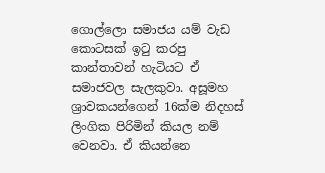ගොල්ලො සමාජය‍ යම් වැඩ කොටසක් ඉටු කරපු කාන්තාවන් හැටියට ඒ සමාජවල සැලකුවා. අසූමහ ශ්‍රාවකයන්ගෙන් 16ක්ම නිදහස් ලිංගික පිරිමින් කියල නම් වෙනවා. ඒ කියන්නෙ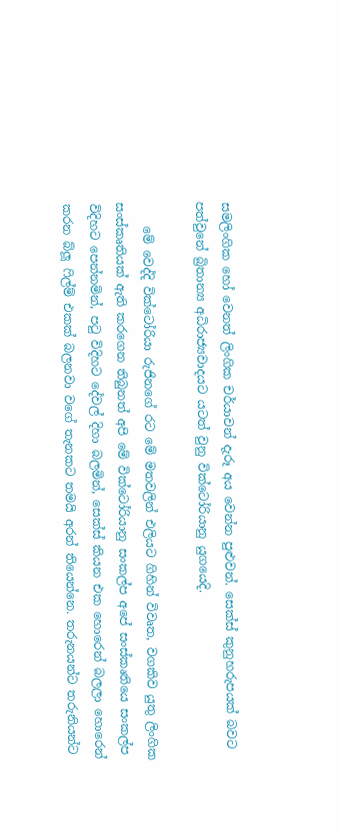සමලිංගික හෝ වෙනත් ලිංගික චර්යාවන් දැරූ අය වෙන්න පුළුවන්. සෙක්ස් කුනුහරුපයක් බවට පත්වුනේ බ්‍රිතාන්‍ය අධිරාජ්‍යවාදයට යටත් වුනු වික්ටෝරියානු යුගයෙදි.

    මේ වෙද්දි වික්ටෝරියා රුජිනගේ රට මේ මතවලින් එලියට ගිහින් විවෘත, වගකිව යුතු ලිංගික සංස්කෘතියක් ඇති කරගෙන තිබුනත් අපි මේ වික්ටෝරියානු සංකල්ප අපේ සංස්කෘතියෙ සංකල්ප විදිහට පෙන්නමින්, පටු විදිහට දේවල් දිහා බලමින්, සෙක්ස් කියන එක හොරෙන් බලලා හොරෙන් කරන බ්ලූ ෆිල්ම් එකක් බලනවා වගේ තැනකට තමයි අරන් තියෙන්නෙ. තරුනයන්ට තරුනියන්ට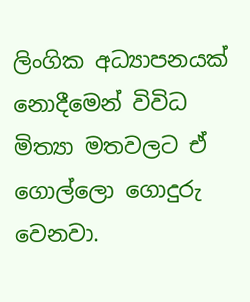ලිංගික අධ්‍යාපනයක් නොදීමෙන් විවිධ මිත්‍යා මතවලට ඒ ගොල්ලො ගොදුරු වෙනවා.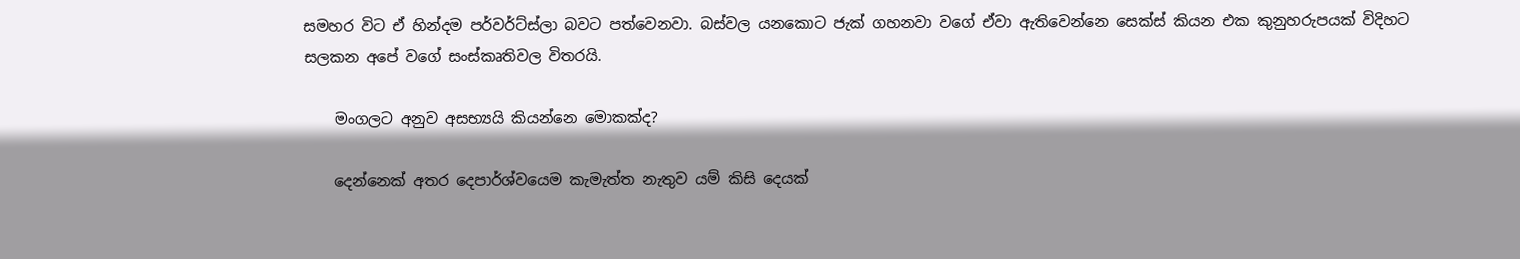සමහර විට ඒ හින්දම පර්වර්ට්ස්ලා බවට පත්වෙනවා. බස්වල යනකොට ජැක් ගහනවා වගේ ඒවා ඇතිවෙන්නෙ සෙක්ස් කියන එක කුනුහරුපයක් විදිහට සලකන අපේ වගේ සංස්කෘතිවල විතරයි.

    මංගලට අනුව අසභ්‍යයි කියන්නෙ මොකක්ද?

    දෙන්නෙක් අතර දෙපාර්ශ්වයෙම කැමැත්ත නැතුව යම් කිසි දෙයක්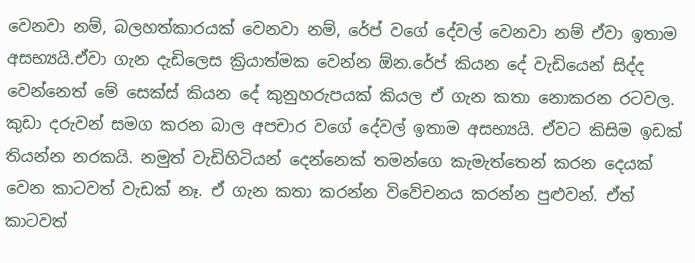වෙනවා නම්, බලහත්කාරයක් වෙනවා නම්, රේප් වගේ දේවල් වෙනවා නම් ඒවා ඉතාම අසභ්‍යයි.ඒවා ගැන දැඩිලෙස ක්‍රියාත්මක වෙන්න ඕන.රේප් කියන දේ වැඩියෙන් සිද්ද වෙන්නෙත් මේ සෙක්ස් කියන දේ කුනුහරුපයක් කියල ඒ ගැන කතා නොකරන රටවල. කුඩා දරුවන් සමග කරන බාල අපචාර වගේ දේවල් ඉතාම අසභ්‍යයි. ඒවට කිසිම ඉඩක් තියන්න නරකයි. නමුත් වැඩිහිටියන් දෙන්නෙක් තමන්ගෙ කැමැත්තෙන් කරන දෙයක් වෙන කාටවත් වැඩක් නෑ. ඒ ගැන කතා කරන්න විවේචනය කරන්න පුළුවන්. ඒත් කාටවත්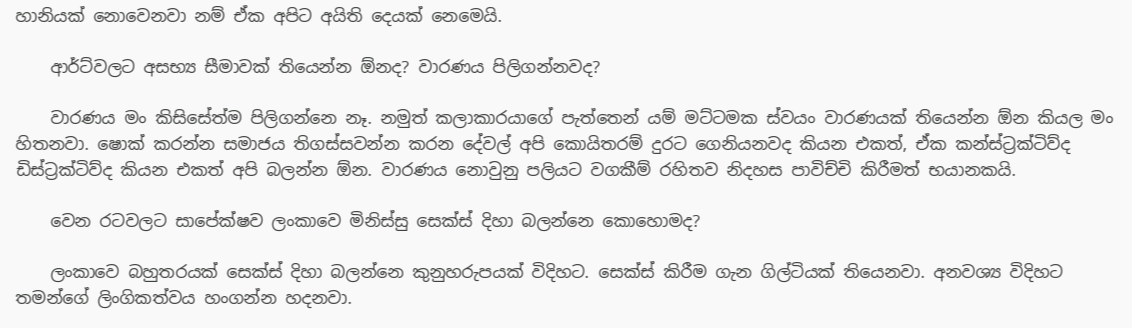හානියක් නොවෙනවා නම් ඒක අපිට අයිති දෙයක් නෙමෙයි.

    ආර්ට්වලට අසභ්‍ය සීමාවක් තියෙන්න ඕනද? වාරණය පිලිගන්නවද?

    වාරණය මං කිසිසේත්ම පිලිගන්නෙ නෑ. නමුත් කලාකාර‍යාගේ පැත්තෙන් යම් මට්ටමක ස්වයං වාරණයක් තියෙන්න ඕන කියල මං හිතනවා. ෂොක් කරන්න සමාජය තිගස්සවන්න කරන දේවල් අපි කොයිතරම් දුරට ගෙනියනවද කියන එකත්, ඒක කන්ස්ට්‍රක්ටිව්ද ඩිස්ට්‍රක්ටිව්ද කියන එකත් අපි බලන්න ඕන. වාරණය නොවුනු පලියට වගකීම් රහිතව නිදහස පාවිච්චි කිරීමත් භයානකයි.

    වෙන රටවලට සාපේක්ෂව ලංකාවෙ මිනිස්සු සෙක්ස් දිහා බලන්නෙ කොහොමද?

    ලංකාවෙ බහුතරයක් සෙක්ස් දිහා බලන්නෙ කුනුහරුපයක් විදිහට. සෙක්ස් කිරීම ගැන ගිල්ටියක් තියෙනවා. අනවශ්‍ය විදිහට තමන්ගේ ලිංගිකත්වය හංගන්න හදනවා.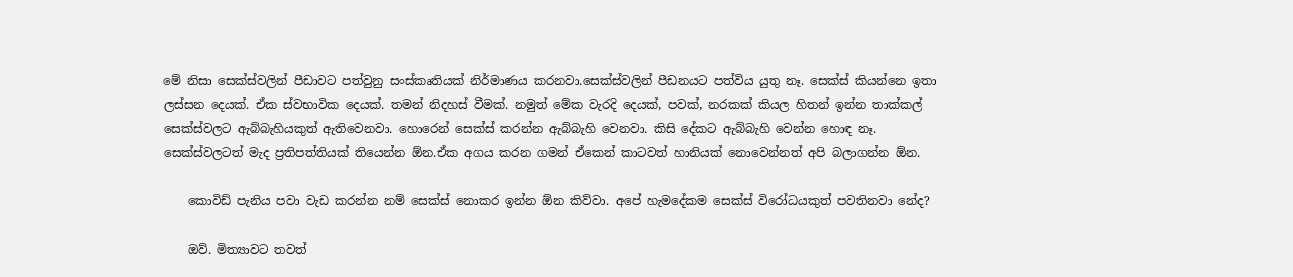මේ නිසා සෙක්ස්වලින් පීඩාවට පත්වුනු සංස්කෘතියක් නිර්මාණය කරනවා.සෙක්ස්වලින් පීඩනයට පත්විය යුතු නෑ. සෙක්ස් කියන්නෙ ඉතා ලස්සන දෙයක්. ඒක ස්වභාවික දෙයක්. තමන් නිදහස් වීමක්. නමුත් මේක වැරදි දෙයක්, පවක්, නරකක් කියල හිතන් ඉන්න තාක්කල් සෙක්ස්වලට ඇබ්බැහියකුත් ඇතිවෙනවා. හොරෙන් සෙක්ස් කරන්න ඇබ්බැහි වෙනවා. කිසි දේකට ඇබ්බැහි වෙන්න හොඳ නෑ. සෙක්ස්වලටත් මැද ප්‍රතිපත්තියක් තියෙන්න ඕන.ඒක අගය කරන ගමන් ඒකෙන් කාටවත් හානියක් නොවෙන්නත් අපි බලාගන්න ඕන.

    කොවිඩ් පැනිය පවා වැඩ කරන්න නම් සෙක්ස් නොකර ඉන්න ඕන කිව්වා. අපේ හැමදේකම සෙක්ස් වි‍රෝධයකුත් පවතිනවා නේද?

    ඔව්. මිත්‍යාවට තවත්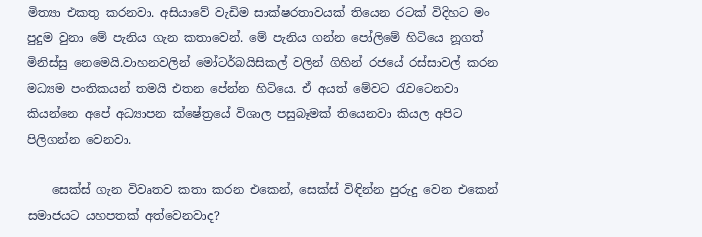මිත්‍යා එකතු කරනවා. අසියාවේ වැඩිම සාක්ෂරතාවයක් තියෙන රටක් විදිහට මං පුදුම වුනා මේ පැනිය ගැන කතාවෙන්. මේ පැනිය ගන්න පෝලිමේ හිටියෙ නූගත් මිනිස්සු නෙමෙයි.වාහනවලින් මෝටර්බයිසිකල් වලින් ගිහින් රජයේ රස්සාවල් කරන මධ්‍යම පංතිකයන් තමයි එතන පේන්න හිටියෙ. ඒ අයත් මේවට රැවටෙනවා කියන්නෙ අපේ අධ්‍යාපන ක්ෂේත්‍රයේ විශාල පසුබෑමක් තියෙනවා කියල අපිට පිලිගන්න වෙනවා.

    සෙක්ස් ගැන විවෘතව කතා කරන එකෙන්, සෙක්ස් විඳින්න පුරුදු වෙන එකෙන් සමාජයට යහපතක් අත්වෙනවාද?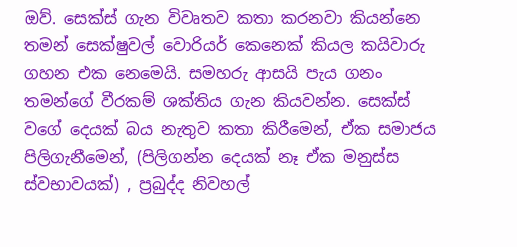ඔව්. සෙක්ස් ගැන විවෘතව කතා කරනවා කියන්නෙ තමන් සෙක්ෂුවල් වොරියර් කෙනෙක් කියල කයිවාරු ගහන එක නෙමෙයි. සමහරු ආසයි පැය ගනං තමන්ගේ වීරකම් ශක්තිය ගැන කියවන්න. සෙක්ස් වගේ දෙයක් බය නැතුව කතා කිරීමෙන්, ඒක සමාජය පිලිගැනීමෙන්, (පිලිගන්න දෙයක් නෑ ඒක මනුස්ස ස්වභාවයක්) , ප්‍රබුද්ද නිවහල්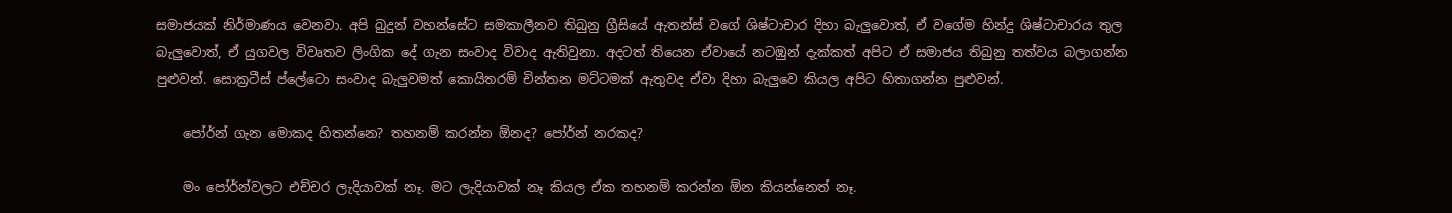සමාජයක් නිර්මාණය වෙනවා. අපි බුදුන් වහන්සේට සමකාලීනව තිබුනු ග්‍රීසියේ ඇතන්ස් වගේ ශිෂ්ටාචාර දිහා බැලුවොත්, ඒ වගේම හින්දු ශිෂ්ටාචාරය තුල බැලුවොත්, ඒ යුගවල විවෘතව ලිංගික දේ ගැන සංවාද විවාද ඇතිවුනා. අදටත් තියෙන ඒවායේ නටඹුන් දැක්කත් අපිට ඒ සමාජය තිබුනු තත්වය බලාගන්න පුළුවන්. සොක්‍රටීස් ප්ලේටො සංවාද බැලුවමත් කොයිතරම් චින්තන මට්ටමක් ඇතුවද ඒවා දිහා බැලුවෙ කියල අපිට හිතාගන්න පුළුවන්.

    පෝර්න් ගැන මොකද හිතන්නෙ? තහනම් කරන්න ඕනද? පෝර්න් නරකද?

    මං පෝර්න්වලට එච්චර ලැදියාවක් නෑ. මට ලැදියාවක් නෑ කියල ඒක තහනම් කරන්න ඕන කියන්නෙත් නෑ.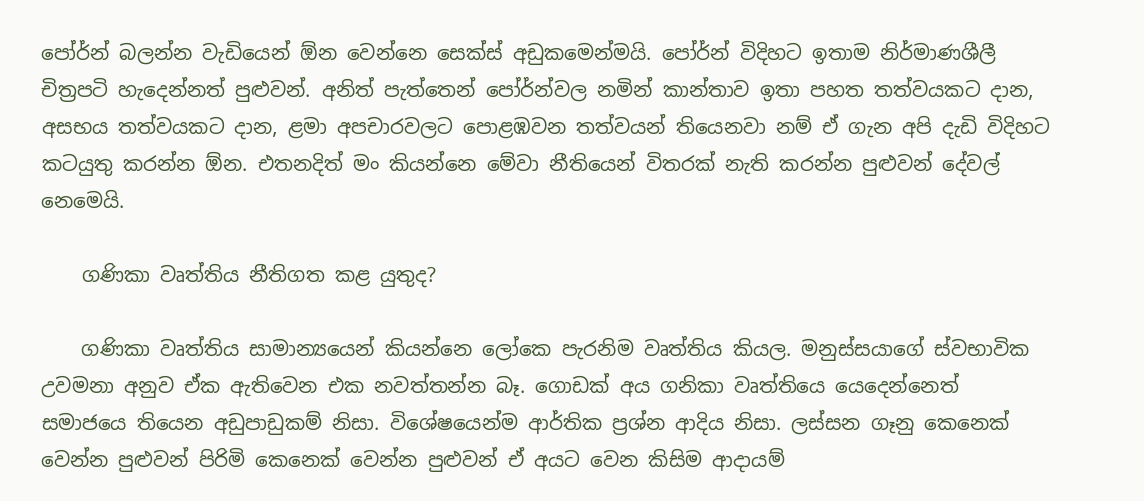පෝර්න් බලන්න වැඩියෙන් ඕන වෙන්නෙ සෙක්ස් අඩුකමෙන්මයි. පෝර්න් විදිහට ඉතාම නිර්මාණශීලී චිත්‍රපටි හැදෙන්නත් පුළුවන්. අනිත් පැත්තෙන් පෝර්න්වල නමින් කාන්තාව ඉතා පහත තත්වයකට දාන, අසභය තත්වයකට දාන, ළමා අපචාරවලට පොළඹවන තත්වයන් තියෙනවා නම් ඒ ගැන අපි දැඩි විදිහට කටයුතු කරන්න ‍ඕන. එතනදිත් මං කියන්නෙ මේවා නීතියෙන් විතරක් නැති කරන්න පුළුවන් දේවල් නෙමෙයි.

    ගණිකා වෘත්තිය නීතිගත කළ යුතුද?

    ගණිකා වෘත්තිය සාමාන්‍යයෙන් කියන්නෙ ලෝකෙ පැරනිම වෘත්තිය කියල. මනුස්සයාගේ ස්වභාවික උවමනා අනුව ඒක ඇතිවෙන එක නවත්තන්න බෑ. ගොඩක් අය ගනිකා වෘත්තියෙ යෙදෙන්නෙත් සමාජය‍ෙ තියෙන අඩුපාඩුකම් නිසා. විශේෂයෙන්ම ආර්තික ප්‍රශ්න ආදිය නිසා. ලස්සන ගෑනු කෙනෙක් වෙන්න පුළුවන් පිරිමි කෙනෙක් වෙන්න පුළුවන් ඒ අයට වෙන කිසිම ආදායම්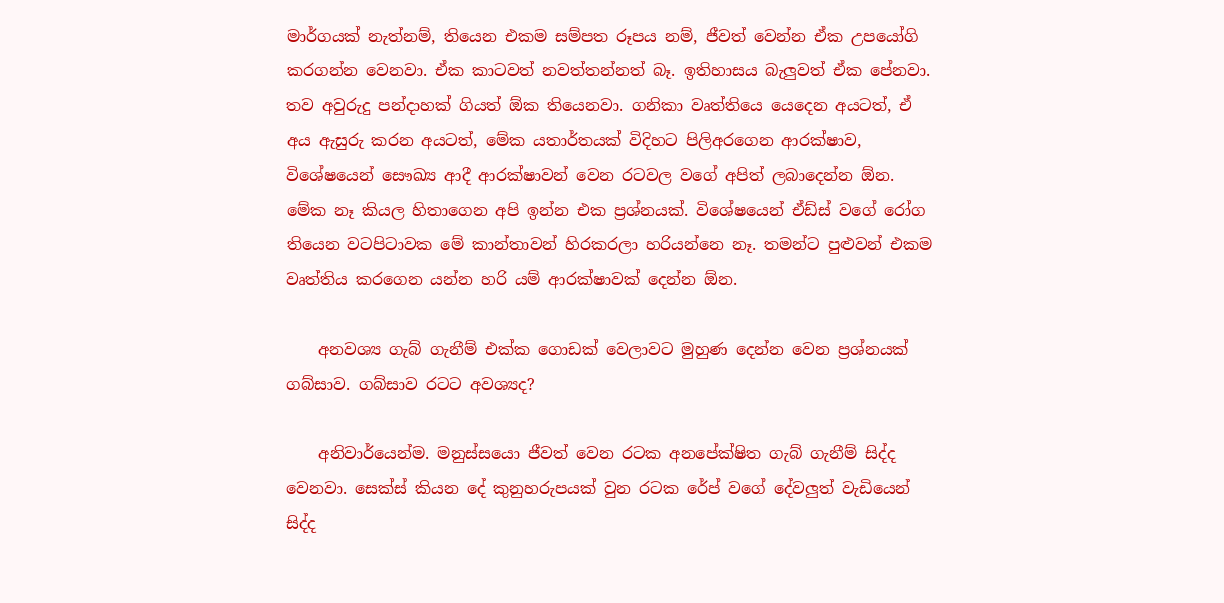මාර්ගයක් නැත්නම්, තියෙන එකම සම්පත රූපය නම්, ජීවත් වෙන්න ඒක උපයෝගි කරගන්න වෙනවා. ඒක කාටවත් නවත්තන්නත් බෑ. ඉතිහාසය බැලුවත් ඒක පේනවා. තව අවුරුදු පන්දාහක් ගියත් ඕක තියෙනවා. ගනිකා වෘත්තියෙ යෙදෙන අයටත්, ඒ අය ඇසුරු කරන අයටත්, මේක යතාර්තයක් විදිහට පිලිඅරගෙන ආරක්ෂාව, විශේෂයෙන් සෞඛ්‍ය ආදී ආරක්ෂාවන් වෙන රටවල වගේ අපිත් ලබාදෙන්න ඕන. මේක නෑ කියල හිතා‍ගෙන අපි ඉන්න එක ප්‍රශ්නයක්. විශේෂයෙන් ඒඩ්ස් වගේ රෝග තියෙන වටපිටාවක මේ කාන්තාවන් හිරකරලා හරියන්නෙ නෑ. තමන්ට පුළුවන් එකම වෘත්තිය කරගෙන යන්න හරි යම් ආරක්ෂාවක් දෙන්න ඕන.

    අනවශ්‍ය ගැබ් ගැනීම් එක්ක ගොඩක් වෙලාවට මුහුණ දෙන්න වෙන ප්‍රශ්නයක් ගබ්සාව. ගබ්සාව රටට අවශ්‍යද?

    අනිවාර්යෙන්ම. මනුස්සයො ජීවත් වෙන රටක අනපේක්ෂිත ගැබ් ගැනීම් සිද්ද වෙනවා. සෙක්ස් කියන දේ කුනුහරුපයක් වුන රටක රේප් වගේ දේවලුත් වැඩියෙන් සිද්ද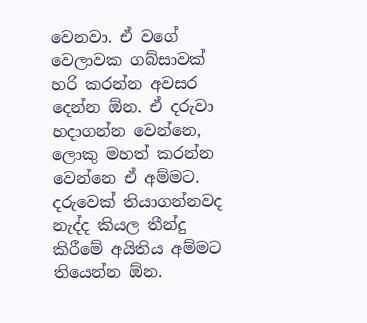වෙනවා. ඒ වගේ වෙලාවක ගබ්සාවක් හරි කරන්න අවසර දෙන්න ඕන. ඒ දරුවා හදාගන්න වෙන්නෙ, ලොකු මහත් කරන්න වෙන්නෙ ඒ අම්මට. දරුවෙක් තියාගන්නවද නැද්ද කියල තීන්දු කිරීමේ අයිතිය අම්මට තියෙන්න ඕන.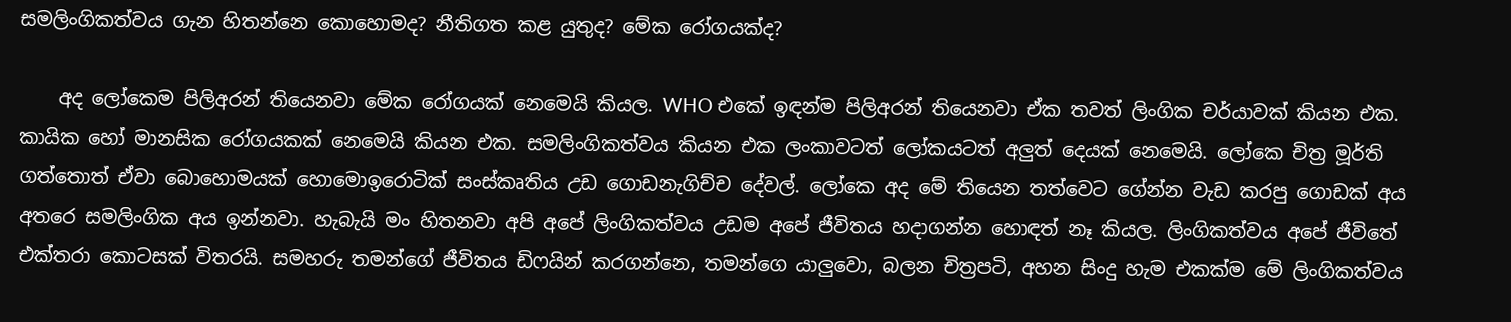සමලිංගිකත්වය ගැන හිතන්නෙ කොහොමද? නීතිගත කළ යුතුද? මේක රෝගයක්ද?

    අද ලෝකෙම පිලිඅරන් තියෙනවා මේක රෝගයක් නෙමෙයි කියල. WHO එකේ ඉඳන්ම පිලිඅරන් තියෙනවා ඒක තවත් ලිංගික චර්යාවක් කියන එක. කායික හෝ මානසික රෝගයකක් නෙමෙයි කියන එක. සමලිංගිකත්වය කියන එක ලංකාවටත් ලෝකයටත් අලුත් දෙයක් නෙමෙයි. ලෝකෙ චිත්‍ර මූර්ති ගත්තොත් ඒවා බොහොමයක් හොමොඉරොටික් සංස්කෘතිය උඩ ගොඩනැගිච්ච දේවල්. ලෝකෙ අද මේ තියෙන තත්වෙට ගේන්න වැඩ කරපු ගොඩක් අය අතර‍ෙ සමලිංගික අය ඉන්නවා. හැබැයි මං හිතනවා අපි අපේ ලිංගිකත්වය උඩම අපේ ජීවිතය හදාගන්න හොඳත් නෑ කියල. ලිංගිකත්වය අපේ ජීවිතේ එක්තරා කොටසක් විතරයි. සමහරු තමන්ගේ ජීවිතය ඩිෆයින් කරගන්නෙ, තමන්ගෙ යාලුවො, බලන චිත්‍රපටි, අහන සිංදු හැම එකක්ම මේ ලිංගිකත්වය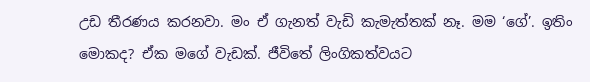උඩ තීරණය කරනවා. මං ඒ ගැනත් වැඩි කැමැත්තක් නෑ. මම ‘ගේ’. ඉතිං මොකද? ඒක මගේ වැඩක්. ජීවිතේ ලිංගිකත්වයට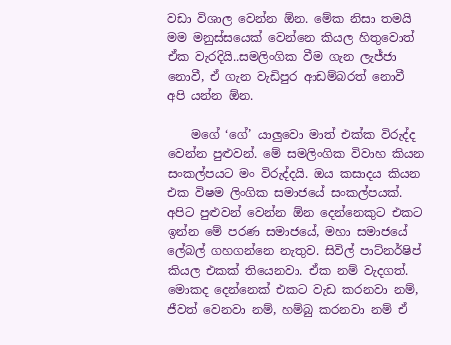වඩා විශාල වෙන්න ඕන. මේක නිසා තමයි මම මනුස්සයෙක් වෙන්නෙ කියල හිතුවොත් ඒක වැරදියි..සමලිංගික වීම ගැන ලැජ්ජා නොවී, ඒ ගැන වැඩිපුර ආඩම්බරත් නොවී අපි යන්න ඕන.

    මගේ ‘ගේ’ යාලුවො මාත් එක්ක විරුද්ද වෙන්න පුළුවන්. මේ සමලිංගික විවාහ කියන සංකල්පයට මං විරුද්දයි. ඔය කසාදය කියන එක විෂම ලිංගික සමා‍ජයේ සංකල්පයක්. අපිට පුළුවන් වෙන්න ඕන දෙන්නෙකුට එකට ඉන්න මේ පරණ සමාජයේ, මහා සමාජයේ ලේබල් ගහගන්නෙ නැතුව. සිවිල් පාට්නර්ෂිප් කියල එකක් තියෙනවා. ඒක නම් වැදගත්. මොකද දෙන්නෙක් එකට වැඩ කරනවා නම්, ජීවත් වෙනවා නම්, හම්බු කරනවා නම් ඒ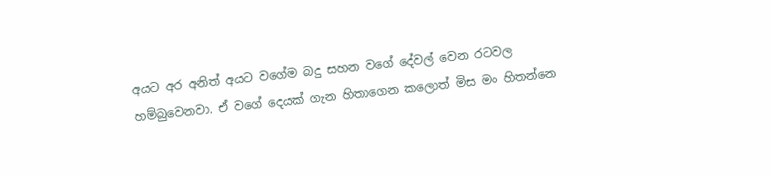අයට අර අනිත් අයට වගේම බදු සහන වගේ දේවල් වෙන රටවල හම්බුවෙනවා. ඒ වගේ දෙයක් ගැන හිතාගෙන කලොත් මිස මං හිතන්නෙ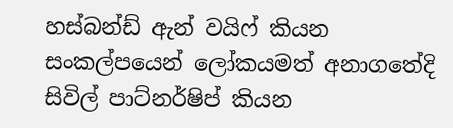හස්බන්ඩ් ඇන් වයිෆ් කියන සංකල්පයෙන් ලෝකයමත් අනාගතේදි සිවිල් පාට්නර්ෂිප් කියන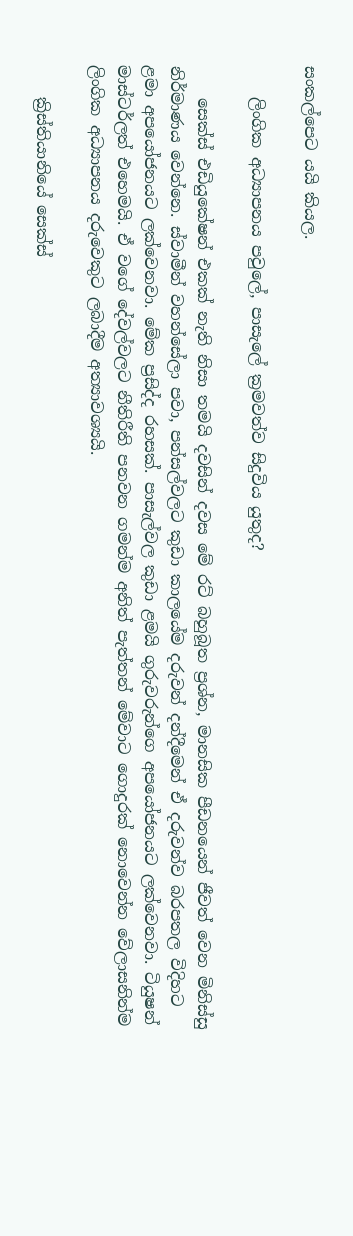සංකල්පෙට යයි කියල.

    ලිංගික අධ්‍යාපනය පවුලේ, පාසැලේ ක්‍රමවත්ව සිදුවිය යුතුද?

    සෙක්ස් එඩියුකේෂන් එකක් නැති නිසා තමයි දවසින් දවස මේ රට් බහුබූත ප්‍රශ්න, මානසික පීඩනයෙන් ජීවත් වෙන මිනිස්සු නිර්මාණය වෙන්නෙ. ස්වාමීන් වහන්සේලා පවා, පන්සල්වලට කුඩා කාලයේම දරුවන් දන්දීමෙන් ඒ දරුවන්ව බරපතල විදිහට ළමා අපයෝජනයට ලක්වෙනවා. මේක ප්‍රසිද්ද රහසක්. පාසැල්වල කුඩා ළමයි ගුරුවරුන්ගෙ අපයෝජනයට ලක්වෙනවා. ටියුෂන් මාස්ටර්ලත් එහෙමයි. ඒ වගේ දේවල්වලට නීතිරීති පනවන ගමන්ම අනිත් පැත්තන් මේවාට ගොදුරක් නොවෙන්න වේලාසනින්ම ලිංගික අධ්‍යාපනය දරුවෙකුට ලබාදීම අත්‍යාවශ්‍යයි.

    ක්‍රිස්තියානියේ සෙක්ස්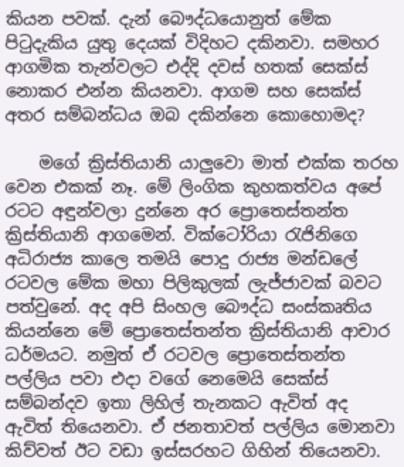කියන පවක්. දැන් බෞද්ධයොනුත් මේක පිටුදැකිය යුතු දෙයක් විදිහට දකිනවා. සමහර ආගමික තැන්වලට එද්දි දවස් හතක් සෙක්ස් නොකර එන්න කියනවා. ආගම සහ සෙක්ස් අතර සම්බන්ධය ඔබ දකින්නෙ කොහොමද?

    මගේ ක්‍රිස්තියානි යාලුවො මාත් එක්ක තරහ වෙන එකක් නෑ. මේ ලිංගික කුහකත්වය අපේ රටට අඳුන්වලා දුන්නෙ අර ප්‍රොතෙස්තන්ත ක්‍රිස්තියානි ආගමෙන්. වික්ටෝරියා රැජිනිගෙ අධිරාජ්‍ය කාලෙ තමයි පොදු රාජ්‍ය මන්ඩලේ රටවල මේක මහා පිලිකුලක් ලැජ්ජාවක් බවට පත්වුනේ. අද අපි සිංහල බෞද්ධ සංස්කෘතිය කියන්නෙ මේ ප්‍රොතෙස්තන්ත ක්‍රිස්තියානි ආචාර ධර්මයට. නමුත් ඒ රටවල ප්‍රොතෙස්තන්ත පල්ලිය පවා එදා වගේ නෙමෙයි සෙක්ස් සම්බන්දව ඉතා ලිහිල් තැනකට ඇවිත් අද ඇවිත් තියෙනවා. ඒ ජනතාවත් පල්ලිය මොනවා කිව්වත් ඊට වඩා ඉස්සරහට ගිහින් තියෙනවා.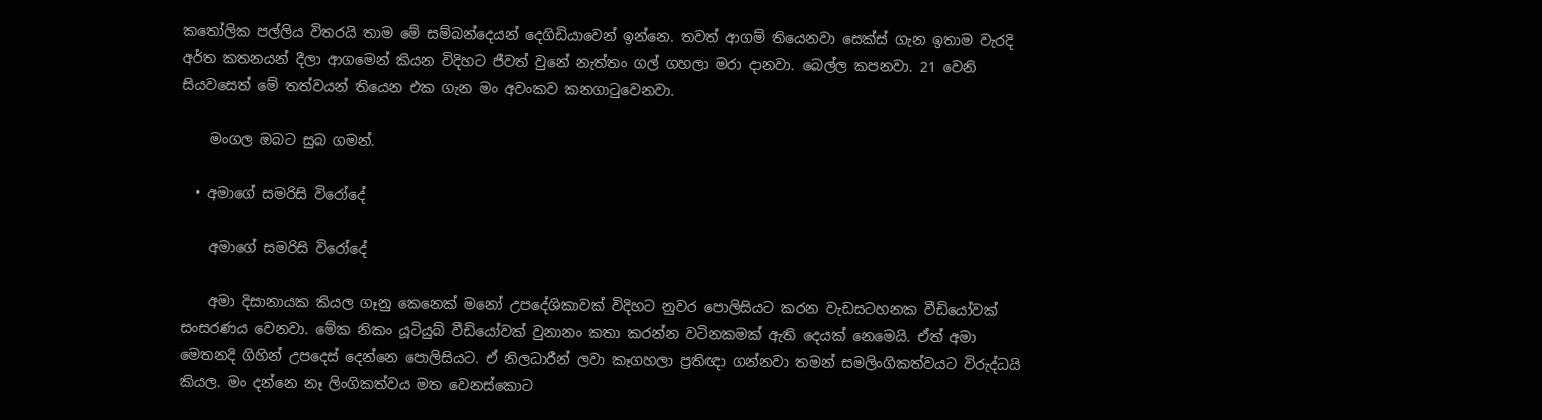කතෝලික පල්ලිය විතරයි තාම මේ සම්බන්දෙයන් දෙගිඩියාවෙන් ඉන්නෙ. තවත් ආගම් තියෙනවා සෙක්ස් ගැන ඉතාම වැරදි අර්ත කතනයන් දීලා ආගමෙන් කියන විදිහට ජීවත් වුනේ නැත්තං ගල් ගහලා මරා දානවා. බෙල්ල කපනවා. 21 වෙනි සියවසෙත් මේ තත්වයන් තියෙන එක ගැන මං අවංකව කනගාටුවෙනවා.

    මංගල ඔබට සුබ ගමන්.

  • අමාගේ සමරිසි විරෝදේ

    අමාගේ සමරිසි විරෝදේ

    අමා දිසානායක කියල ගෑනු කෙනෙක් මනෝ උපදේශිකාවක් විදිහට නුවර පොලිසියට කරන වැඩසටහනක වීඩියෝවක් සංසරණය වෙනවා. මේක නිකං යූටියුබ් වීඩියෝවක් වුනානං කතා කරන්න වටිනකමක් ඇති දෙයක් නෙමෙයි. ඒත් අමා මෙතනදි ගිහින් උපදෙස් දෙන්නෙ පොලිසියට. ඒ නිලධාරීන් ලවා කෑගහලා ප්‍රතිඥා ගන්නවා තමන් සමලිංගිකත්වයට විරුද්ධයි කියල. මං දන්නෙ නෑ ලිංගිකත්වය මත වෙනස්කොට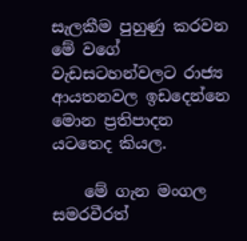සැලකීම පුහුණු කරවන මේ වගේ වැඩසටහන්වලට රාජ්‍ය ආයතනවල ඉඩදෙන්නෙ මොන ප්‍රතිපාදන යටතෙද කියල.

    මේ ගැන මංගල සමරවීරත්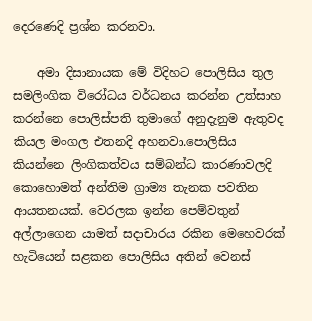දෙරණෙදි ප්‍රශ්න කරනවා.

    අමා දිසානායක මේ විදිහට පොලිසිය තුල සමලිංගික විරෝධය වර්ධනය කරන්න උත්සාහ කරන්නෙ පොලිස්පති තුමාගේ අනුදැනුම ඇතුවද කියල මංගල එතනදි අහනවා.පොලිසිය කියන්නෙ ලිංගිකත්වය සම්බන්ධ කාරණාවලදි කොහොමත් අන්තිම ග්‍රාම්‍ය තැනක පවතින ආයතනයක්. වෙරලක ඉන්න පෙම්වතුන් අල්ලාගෙන යාමත් සදාචාරය රකින මෙහෙවරක් හැටියෙන් සළකන පොලිසිය අතින් වෙනස්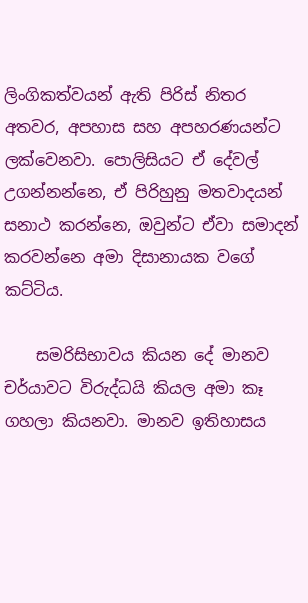ලිංගිකත්වයන් ඇති පිරිස් නිතර අතවර, අපහාස සහ අපහරණයන්ට ලක්වෙනවා. පොලිසියට ඒ දේවල් උගන්නන්නෙ, ඒ පිරිහුනු මතවාදයන් සනාථ කරන්නෙ, ඔවුන්ට ඒවා සමාදන් කරවන්නෙ අමා දිසානායක වගේ කට්ටිය.

    සමරිසිභාවය කියන දේ මානව චර්යාවට විරුද්ධයි කියල අමා කෑ ගහලා කියනවා. මානව ඉතිහාසය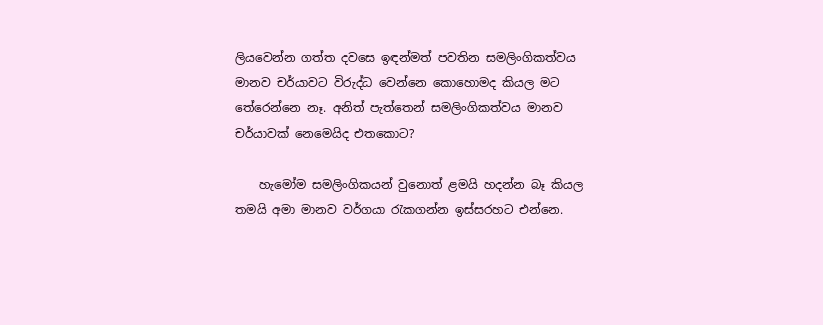ලියවෙන්න ගත්ත දවසෙ ඉඳන්මත් පවතින සමලිංගිකත්වය මානව චර්යාවට විරුද්ධ වෙන්නෙ කොහොමද කියල මට තේරෙන්නෙ නෑ. අනිත් පැත්තෙන් සමලිංගිකත්වය මානව චර්යාවක් නෙමෙයිද එතකොට?

    හැමෝම සමලිංගිකයන් වුනොත් ළමයි හදන්න බෑ කියල තමයි අමා මානව වර්ගයා රැකගන්න ඉස්සරහට එන්නෙ.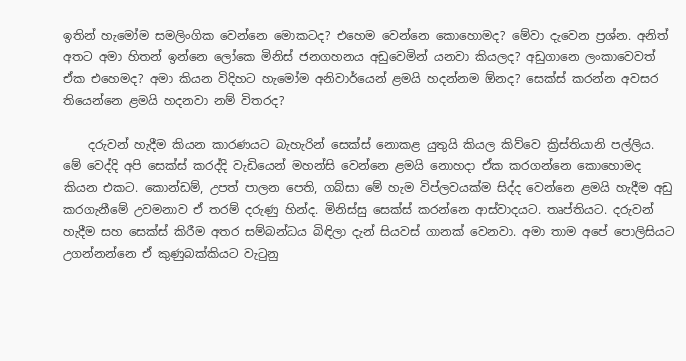ඉතින් හැමෝම සමලිංගික වෙන්නෙ මොකටද? එහෙම වෙන්නෙ කොහොමද? මේවා දැවෙන ප්‍රශ්න. අනිත් අතට අමා හිතන් ඉන්නෙ ලෝකෙ මිනිස් ජනගහනය අඩුවෙමින් යනවා කියලද? අඩුගානෙ ලංකාවෙවත් ඒක එහෙමද? අමා කියන විදිහට හැමෝම අනිවාර්යෙන් ළමයි හදන්නම ඕනද? සෙක්ස් කරන්න අවසර තියෙන්නෙ ළමයි හදනවා නම් විතරද?

    දරුවන් හැදීම කියන කාරණයට බැහැරින් සෙක්ස් නොකළ යුතුයි කියල කිව්වෙ ක්‍රිස්තියානි පල්ලිය. මේ වෙද්දි අපි සෙක්ස් කරද්දි වැඩියෙන් මහන්සි වෙන්නෙ ළමයි නොහදා ඒක කරගන්නෙ කොහොමද කියන එකට. කොන්ඩම්, උපත් පාලන පෙති, ගබ්සා මේ හැම විප්ලවයක්ම සිද්ද වෙන්නෙ ළමයි හැදීම අඩු කරගැනීමේ උවමනාව ඒ තරම් දරුණු හින්ද. මිනිස්සු සෙක්ස් කරන්නෙ ආස්වාදයට. තෘප්තියට. දරුවන් හැදීම සහ සෙක්ස් කිරීම අතර සම්බන්ධය බිඳිලා දැන් සියවස් ගානක් වෙනවා. අමා තාම අපේ පොලිසියට උගන්නන්නෙ ඒ කුණුබක්කියට වැටුනු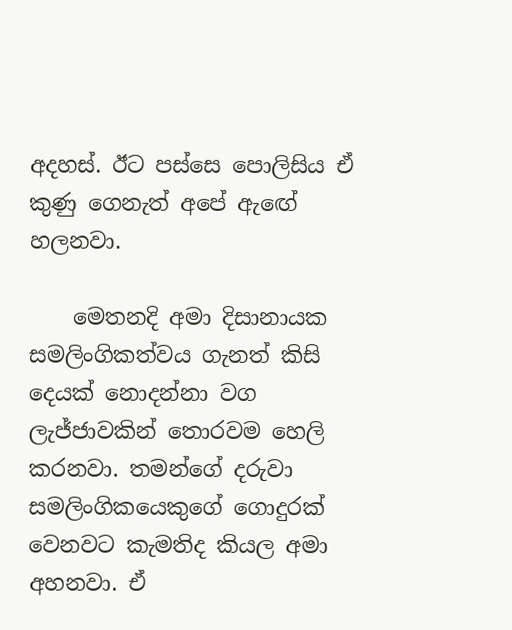අදහස්. ඊට පස්සෙ පොලිසිය ඒ කුණු ගෙනැත් අපේ ඇඟේ හලනවා.

    මෙතනදි අමා දිසානායක සමලිංගිකත්වය ගැනත් කිසි දෙයක් නොදන්නා වග ලැජ්ජාවකින් තොරවම හෙලි කරනවා. තමන්ගේ දරුවා සමලිංගිකයෙකුගේ ගොදුරක් වෙනවට කැමතිද කියල අමා අහනවා. ඒ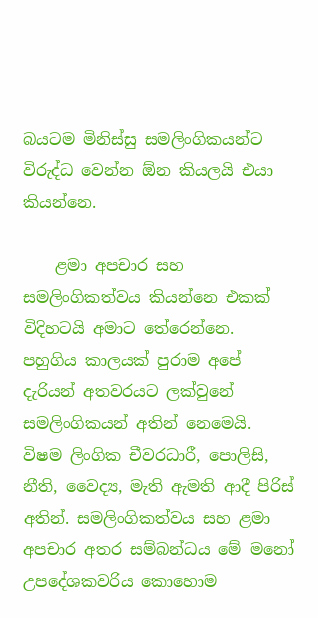බයටම මිනිස්සු සමලිංගිකයන්ට විරුද්ධ වෙන්න ඕන කියලයි එයා කියන්නෙ.

    ළමා අපචාර සහ සමලිංගිකත්වය කියන්නෙ එකක් විදිහටයි අමාට තේරෙන්නෙ. පහුගිය කාලයක් පුරාම අපේ දැරියන් අතවරයට ලක්වුනේ සමලිංගිකයන් අතින් නෙමෙයි. විෂම ලිංගික චීවරධාරී, පොලිසි, නීති, වෛද්‍ය, මැති ඇමති ආදී පිරිස් අතින්. සමලිංගිකත්වය සහ ළමා අපචාර අතර සම්බන්ධය මේ මනෝ උපදේශකවරිය කොහොම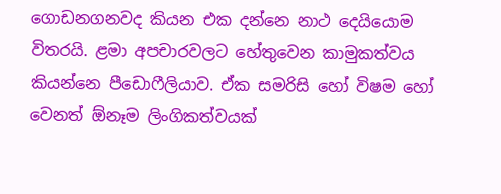ගොඩනගනවද කියන එක දන්නෙ නාථ දෙයියොම විතරයි. ළමා අපචාරවලට හේතුවෙන කාමුකත්වය කියන්නෙ පීඩොෆීලියාව. ඒක සමරිසි හෝ විෂම හෝ වෙනත් ඕනෑම ලිංගිකත්වයක්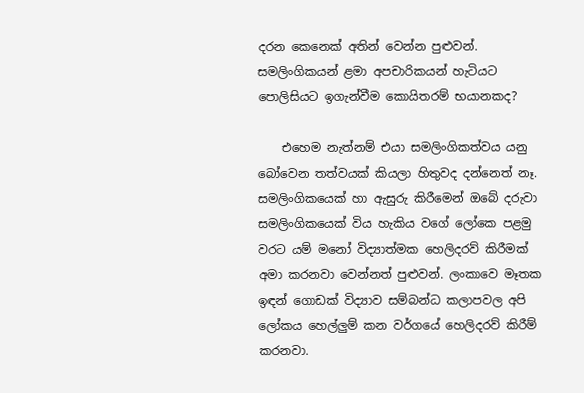දරන කෙනෙක් අතින් වෙන්න පුළුවන්. සමලිංගිකයන් ළමා අපචාරිකයන් හැටියට පොලිසියට ඉගැන්වීම කොයිතරම් භයානකද?

    එහෙම නැත්නම් එයා සමලිංගිකත්වය යනු බෝවෙන තත්වයක් කියලා හිතුවද දන්නෙත් නෑ. සමලිංගිකයෙක් හා ඇසුරු කිරීමෙන් ඔබේ දරුවා සමලිංගිකයෙක් විය හැකිය වගේ ලෝකෙ පළමු වරට යම් මනෝ විද්‍යාත්මක හෙලිදරව් කිරීමක් අමා කරනවා වෙන්නත් පුළුවන්. ලංකාවෙ මෑතක ඉඳන් ගොඩක් විද්‍යාව සම්බන්ධ කලාපවල අපි ලෝකය හෙල්ලුම් කන වර්ගයේ හෙලිදරව් කිරීම් කරනවා.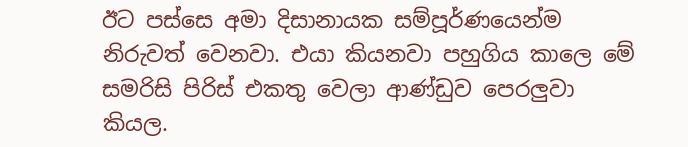ඊට පස්සෙ අමා දිසානායක සම්පූර්ණයෙන්ම නිරුවත් වෙනවා. එයා කියනවා පහුගිය කාලෙ මේ සමරිසි පිරිස් එකතු වෙලා ආණ්ඩුව පෙරලුවා කියල.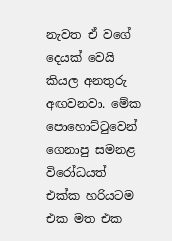නැවත ඒ වගේ දෙයක් වෙයි කියල අනතුරු අඟවනවා. මේක පොහොට්ටුවෙන් ගෙනාපු සමනළ විරෝධයත් එක්ක හරියටම එක මත එක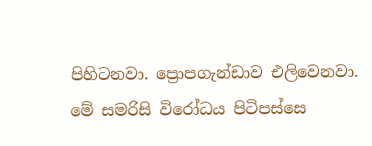පිහිටනවා. ප්‍රොපගැන්ඩාව එලිවෙනවා. මේ සමරිසි විරෝධය පිටිපස්සෙ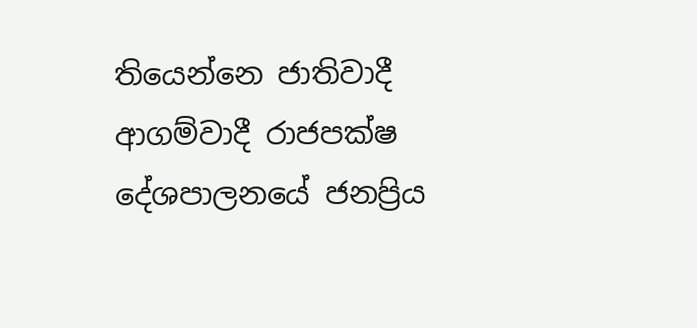තියෙන්නෙ ජාතිවාදී ආගම්වාදී රාජපක්ෂ දේශපාලනයේ ජනප්‍රිය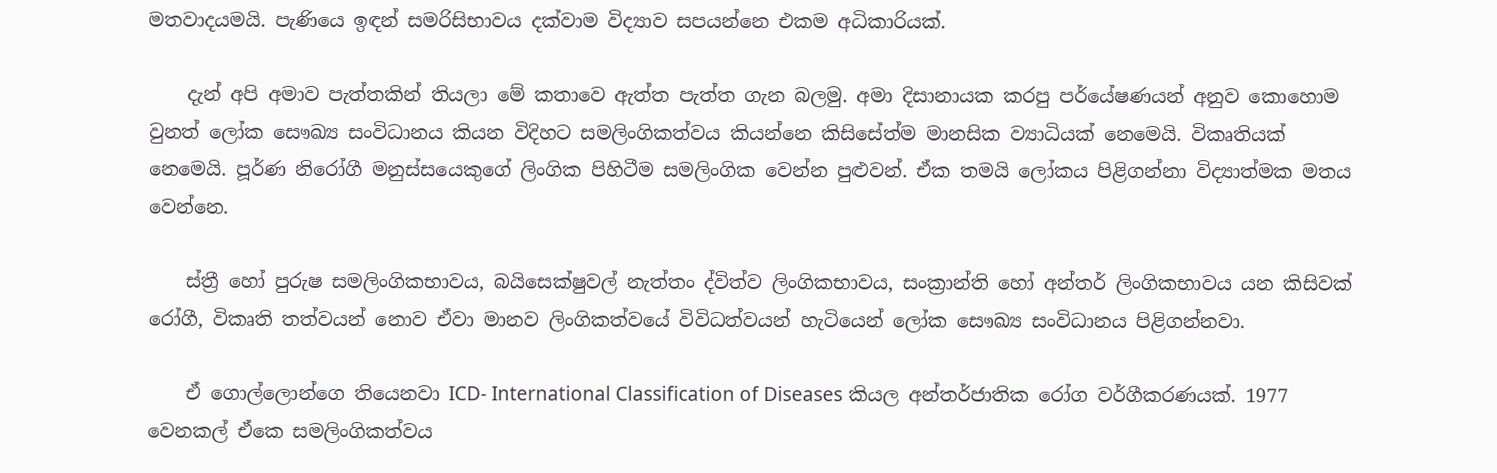මතවාදයමයි. පැණියෙ ඉඳන් සමරිසිභාවය දක්වාම විද්‍යාව සපයන්නෙ එකම අධිකාරියක්.

    දැන් අපි අමාව පැත්තකින් තියලා මේ කතාවෙ ඇත්ත පැත්ත ගැන බලමු. අමා දිසානායක කරපු පර්යේෂණයන් අනුව කොහොම වුනත් ලෝක සෞඛ්‍ය සංවිධානය කියන විදිහට සමලිංගිකත්වය කියන්නෙ කිසිසේත්ම මානසික ව්‍යාධියක් නෙමෙයි. විකෘතියක් නෙමෙයි. පූර්ණ නිරෝගී මනුස්සයෙකුගේ ලිංගික පිහිටීම සමලිංගික වෙන්න පුළුවන්. ඒක තමයි ලෝකය පිළිගන්නා විද්‍යාත්මක මතය වෙන්නෙ.

    ස්ත්‍රී හෝ පුරුෂ සමලිංගිකභාවය, බයිසෙක්ෂුවල් නැත්තං ද්විත්ව ලිංගිකභාවය, සංක්‍රාන්ති හෝ අන්තර් ලිංගිකභාවය යන කිසිවක් රෝගී, විකෘති තත්වයන් නොව ඒවා මානව ලිංගිකත්වයේ විවිධත්වයන් හැටියෙන් ලෝක සෞඛ්‍ය සංවිධානය පිළිගන්නවා.

    ඒ ගොල්ලොන්ගෙ තියෙනවා ICD- International Classification of Diseases කියල අන්තර්ජාතික රෝග වර්ගීකරණයක්. 1977 වෙනකල් ඒකෙ සමලිංගිකත්වය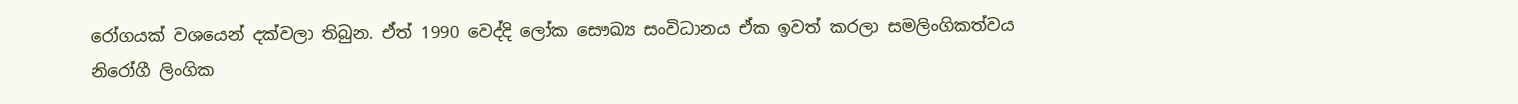රෝගයක් වශයෙන් දක්වලා තිබුන. ඒත් 1990 වෙද්දි ලෝක සෞඛ්‍ය සංවිධානය ඒක ඉවත් කරලා සමලිංගිකත්වය නිරෝගී ලිංගික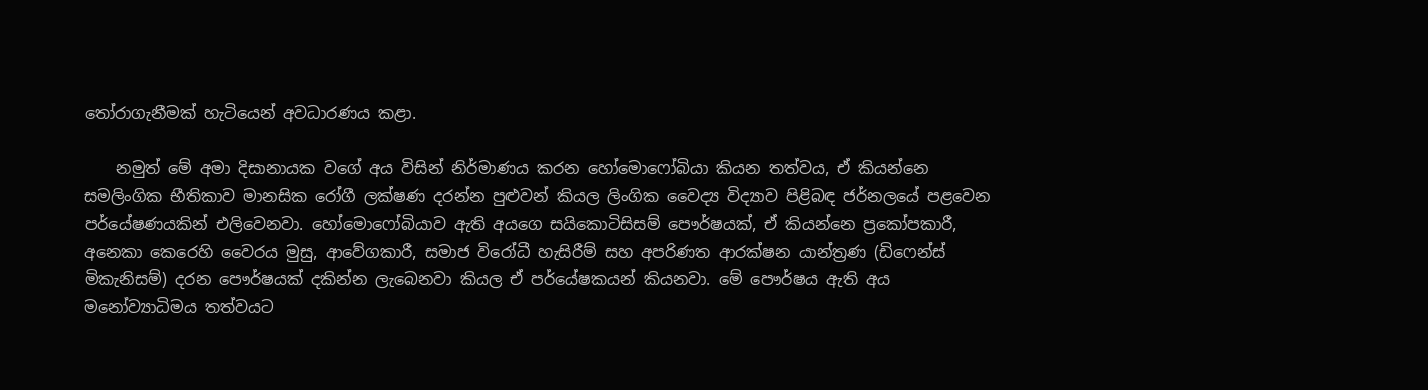තෝරාගැනීමක් හැටියෙන් අවධාරණය කළා.

    නමුත් මේ අමා දිසානායක වගේ අය විසින් නිර්මාණය කරන හෝමොෆෝබියා කියන තත්වය, ඒ කියන්නෙ සමලිංගික භීතිකාව මානසික රෝගී ලක්ෂණ දරන්න පුළුවන් කියල ලිංගික වෛද්‍ය විද්‍යාව පිළිබඳ ජර්නලයේ පළවෙන පර්යේෂණයකින් එලිවෙනවා. හෝමොෆෝබියාව ඇති අයගෙ සයිකොටිසිසම් පෞර්ෂයක්, ඒ කියන්නෙ ප්‍රකෝපකාරී, අනෙකා කෙරෙහි වෛරය මුසු, ආවේගකාරී, සමාජ විරෝධී හැසිරීම් සහ අපරිණත ආරක්ෂන යාන්ත්‍රණ (ඩිෆෙන්ස් මිකැනිසම්) දරන පෞර්ෂයක් දකින්න ලැබෙනවා කියල ඒ පර්යේෂකයන් කියනවා. මේ පෞර්ෂය ඇති අය මනෝව්‍යාධිමය තත්වයට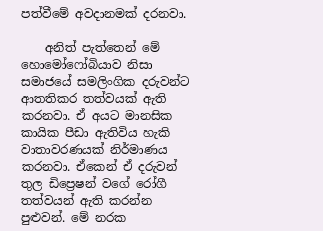පත්වීමේ අවදානමක් දරනවා.

    අනිත් පැත්තෙන් මේ හොමෝෆෝබියාව නිසා සමාජයේ සමලිංගික දරුවන්ට ආතතිකර තත්වයක් ඇති කරනවා. ඒ අයට මානසික කායික පීඩා ඇතිවිය හැකි වාතාවරණයක් නිර්මාණය කරනවා. ඒකෙන් ඒ දරුවන් තුල ඩිප්‍රෙෂන් වගේ රෝගී තත්වයන් ඇති කරන්න පුළුවන්. මේ නරක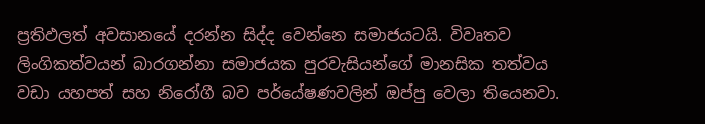ප්‍රතිඵලත් අවසානයේ දරන්න සිද්ද වෙන්නෙ සමාජයටයි. විවෘතව ලිංගිකත්වයන් බාරගන්නා සමාජයක පුරවැසියන්ගේ මානසික තත්වය වඩා යහපත් සහ නිරෝගී බව පර්යේෂණවලින් ඔප්පු වෙලා තියෙනවා.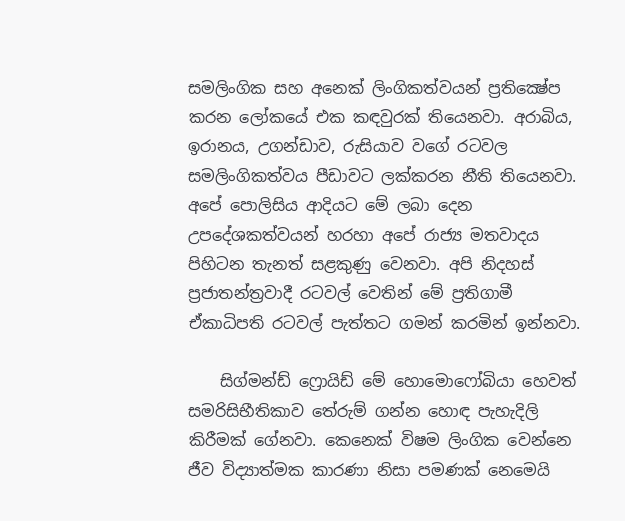සමලිංගික සහ අනෙක් ලිංගිකත්වයන් ප්‍රතික්‍ෂේප කරන ලෝකයේ එක කඳවුරක් තියෙනවා. අරාබිය, ඉරානය, උගන්ඩාව, රුසියාව වගේ රටවල සමලිංගිකත්වය පීඩාවට ලක්කරන නීති තියෙනවා. අපේ පොලිසිය ආදියට මේ ලබා දෙන උපදේශකත්වයන් හරහා අපේ රාජ්‍ය මතවාදය පිහිටන තැනත් සළකුණු වෙනවා. අපි නිදහස් ප්‍රජාතන්ත්‍රවාදී රටවල් වෙතින් මේ ප්‍රතිගාමී ඒකාධිපති රටවල් පැත්තට ගමන් කරමින් ඉන්නවා.

    සිග්මන්ඩ් ෆ්‍රොයිඩ් මේ හොමොෆෝබියා හෙවත් සමරිසිභීතිකාව තේරුම් ගන්න හොඳ පැහැදිලි කිරීමක් ගේනවා. කෙනෙක් විෂම ලිංගික වෙන්නෙ ජීව විද්‍යාත්මක කාරණා නිසා පමණක් නෙමෙයි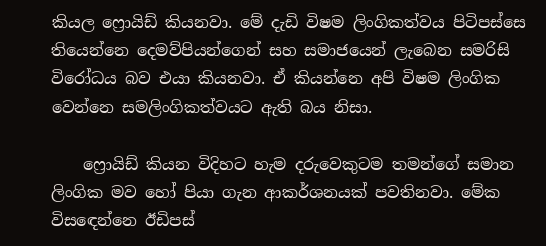කියල ෆ්‍රොයිඩ් කියනවා. මේ දැඩි විෂම ලිංගිකත්වය පිටිපස්සෙ තියෙන්නෙ දෙමව්පියන්ගෙන් සහ සමාජයෙන් ලැබෙන සමරිසි විරෝධය බව එයා කියනවා. ඒ කියන්නෙ අපි විෂම ලිංගික වෙන්නෙ සමලිංගිකත්වයට ඇති බය නිසා.

    ෆ්‍රොයිඩ් කියන විදිහට හැම දරුවෙකුටම තමන්ගේ සමාන ලිංගික මව හෝ පියා ගැන ආකර්ශනයක් පවතිනවා. මේක විසඳෙන්නෙ ඊඩිපස්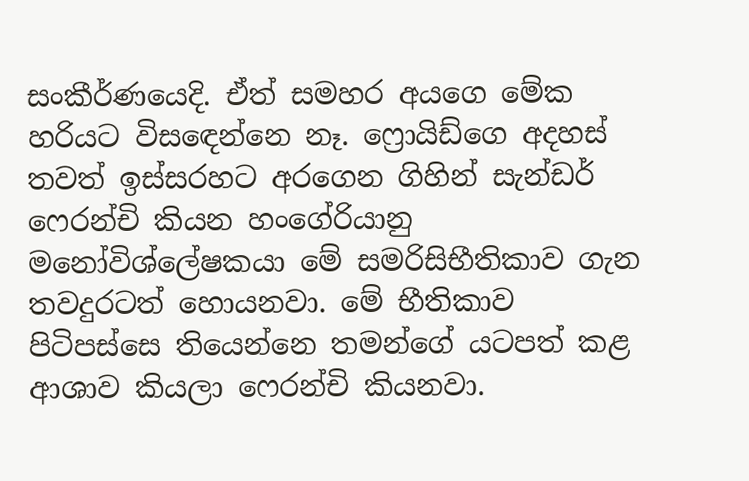සංකීර්ණයෙදි. ඒත් සමහර අයගෙ මේක හරියට විසඳෙන්නෙ නෑ. ෆ්‍රොයිඩ්ගෙ අදහස් තවත් ඉස්සරහට අරගෙන ගිහින් සැන්ඩර් ෆෙරන්චි කියන හංගේරියානු මනෝවිශ්ලේෂකයා මේ සමරිසිභීතිකාව ගැන තවදුරටත් හොයනවා. මේ භීතිකාව පිටිපස්සෙ තියෙන්නෙ තමන්ගේ යටපත් කළ ආශාව කියලා ෆෙරන්චි කියනවා.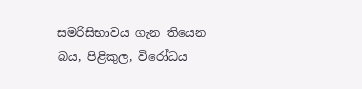සමරිසිභාවය ගැන තියෙන බය, පිළිකුල, විරෝධය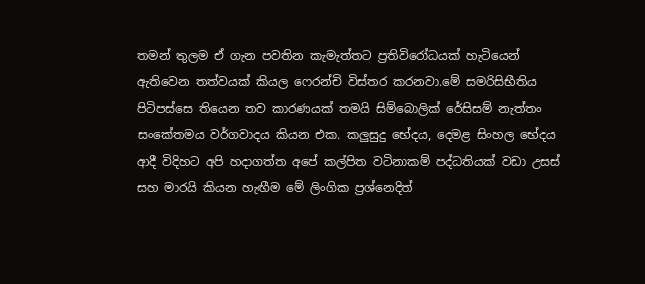තමන් තුලම ඒ ගැන පවතින කැමැත්තට ප්‍රතිවිරෝධයක් හැටියෙන් ඇතිවෙන තත්වයක් කියල ෆෙරන්චි විස්තර කරනවා.මේ සමරිසිභීතිය පිටිපස්සෙ තියෙන තව කාරණයක් තමයි සිම්බොලික් රේසිසම් නැත්තං සංකේතමය වර්ගවාදය කියන එක. කලුසුදු භේදය, දෙමළ සිංහල භේදය ආදී විදිහට අපි හදාගත්ත අපේ කල්පිත වටිනාකම් පද්ධතියක් වඩා උසස් සහ මාරයි කියන හැඟීම මේ ලිංගික ප්‍රශ්නෙදිත්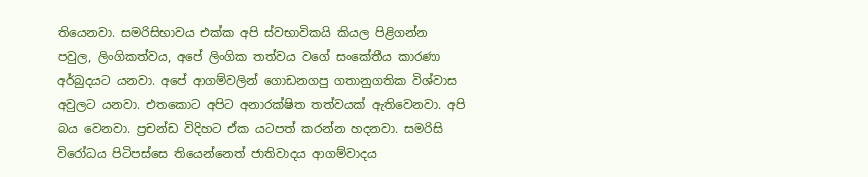තියෙනවා. සමරිසිභාවය එක්ක අපි ස්වභාවිකයි කියල පිළිගන්න පවුල, ලිංගිකත්වය, අපේ ලිංගික තත්වය වගේ සංකේතීය කාරණා අර්බුදයට යනවා. අපේ ආගම්වලින් ගොඩනගපු ගතානුගතික විශ්වාස අවුලට යනවා. එතකොට අපිට අනාරක්ෂිත තත්වයක් ඇතිවෙනවා. අපි බය වෙනවා. ප්‍රචන්ඩ විදිහට ඒක යටපත් කරන්න හදනවා. සමරිසි විරෝධය පිටිපස්සෙ තියෙන්නෙත් ජාතිවාදය ආගම්වාදය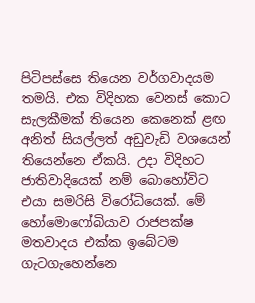පිටිපස්සෙ තියෙන වර්ගවාදයම තමයි. එක විදිහක වෙනස් කොට සැලකීමක් තියෙන කෙනෙක් ළඟ අනිත් සියල්ලත් අඩුවැඩි වශයෙන් තියෙන්නෙ ඒකයි. උදා විදිහට ජාතිවාදියෙක් නම් බොහෝවිට එයා සමරිසි විරෝධියෙක්. මේ හෝමොෆෝබියාව රාජපක්ෂ මතවාදය එක්ක ඉබේටම ගැටගැහෙන්නෙ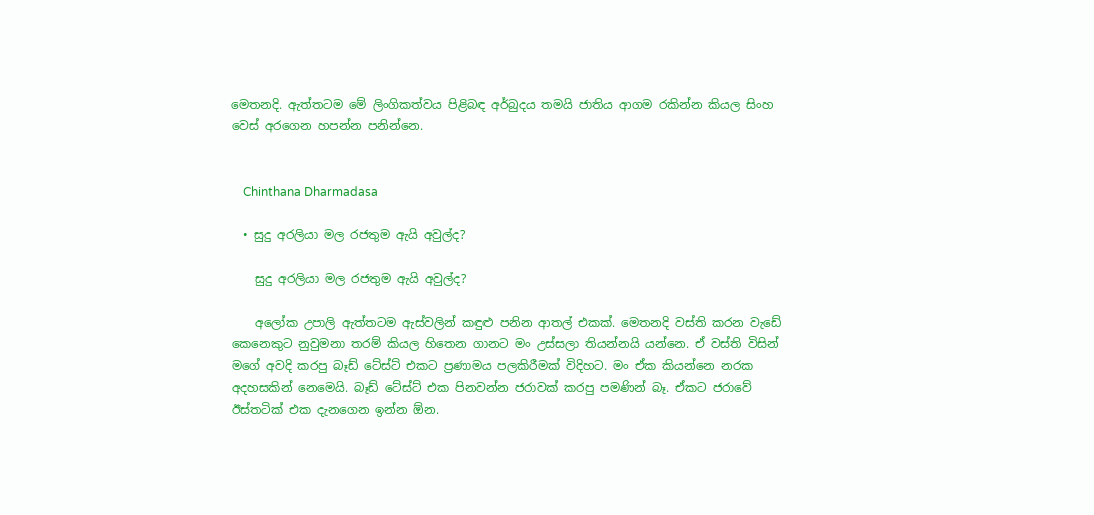මෙතනදි. ඇත්තටම මේ ලිංගිකත්වය පිළිබඳ අර්බුදය තමයි ජාතිය ආගම රකින්න කියල සිංහ වෙස් අරගෙන හපන්න පනින්නෙ.


    Chinthana Dharmadasa

  • සුදු අරලියා මල රජතුම ඇයි අවුල්ද?

    සුදු අරලියා මල රජතුම ඇයි අවුල්ද?

    අලෝක උපාලි ඇත්තටම ඇස්වලින් කඳුළු පනින ආතල් එකක්. මෙතනදි වස්ති කරන වැඩේ කෙනෙකුට නුවුමනා තරම් කියල හිතෙන ගානට මං උස්සලා තියන්නයි යන්නෙ. ඒ වස්ති විසින් මගේ අවදි කරපු බෑඩ් ටේස්ට් එකට ප්‍රණාමය පලකිරීමක් විදිහට. මං ඒක කියන්නෙ නරක අදහසකින් නෙමෙයි. බෑඩ් ටේස්ට් එක පිනවන්න ජරාවක් කරපු පමණින් බෑ. ඒකට ජරාවේ ඊස්තටික් එක දැනගෙන ඉන්න ඕන.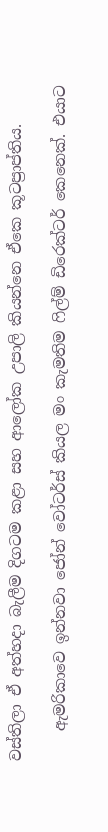වස්තිලා ඒ අත්හදා බැලීම දිගටම කළා සහ ආලෝක උපාලි කියන්නෙ ඒකෙ කූටප්‍රාප්තිය.

    ඇමරිකාවෙ ඉන්නවා ජෝන් වෝටර්ස් කියල මං කැමතිම ෆිල්ම් ඩිරෙක්ටර් කෙනෙක්. එයාට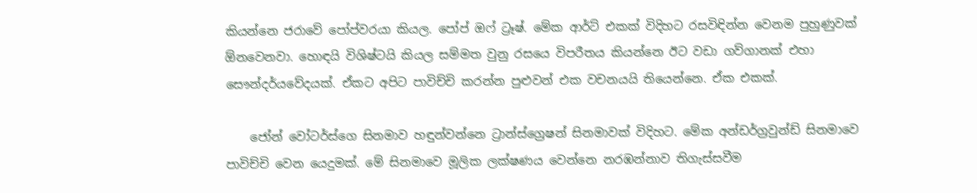කියන්නෙ ජරාවේ පෝප්වරයා කියල. පෝප් ඔෆ් ට්‍රෑෂ්. මේක ආර්ට් එකක් විදිහට රසවිඳින්න වෙනම පුහුණුවක් ඕනවෙනවා. හොඳයි විශිෂ්ටයි කියල සම්මත වුනු රසයෙ විපරීතය කියන්නෙ ඊට වඩා ගව්ගානක් එහා සෞන්දර්යවේදයක්. ඒකට අපිට පාවිච්චි කරන්න පුළුවන් එක වචනයයි තියෙන්නෙ. ඒක එකක්.

    ජෝන් වෝටර්ස්ගෙ සිනමාව හඳුන්වන්නෙ ට්‍රාන්ස්ග්‍රෙෂන් සිනමාවක් විදිහට. මේක අන්ඩර්ග්‍රවුන්ඩ් සිනමාවෙ පාවිච්චි වෙන යෙදුමක්. මේ සිනමාවෙ මූලික ලක්ෂණය වෙන්නෙ නරඹන්නාව තිගැස්සවීම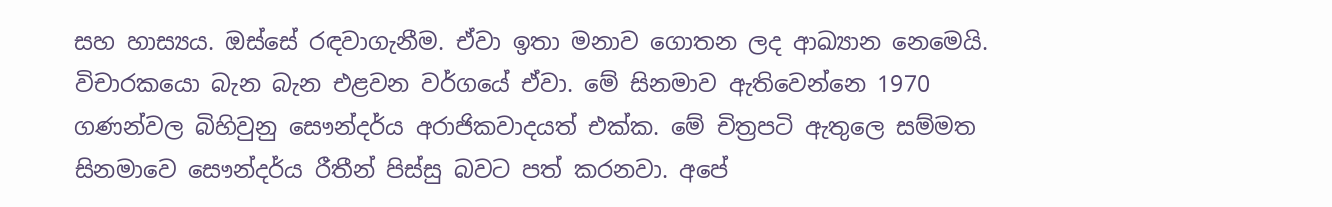සහ හාස්‍යය. ඔස්සේ රඳවාගැනීම. ඒවා ඉතා මනාව ගොතන ලද ආඛ්‍යාන නෙමෙයි. විචාරකයො බැන බැන එළවන වර්ගයේ ඒවා. මේ සිනමාව ඇතිවෙන්නෙ 1970 ගණන්වල බිහිවුනු සෞන්දර්ය අරාජිකවාදයත් එක්ක. මේ චිත්‍රපටි ඇතුලෙ සම්මත සිනමාවෙ සෞන්දර්ය රීතීන් පිස්සු බවට පත් කරනවා. අපේ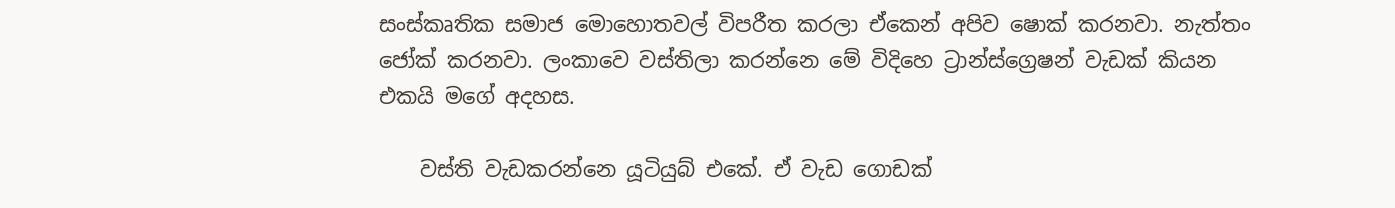සංස්කෘතික සමාජ මොහොතවල් විපරීත කරලා ඒකෙන් අපිව ෂොක් කරනවා. නැත්තං ජෝක් කරනවා. ලංකාවෙ වස්තිලා කරන්නෙ මේ විදිහෙ ට්‍රාන්ස්ග්‍රෙෂන් වැඩක් කියන එකයි මගේ අදහස.

    වස්ති වැඩකරන්නෙ යූටියුබ් එකේ. ඒ වැඩ ගොඩක්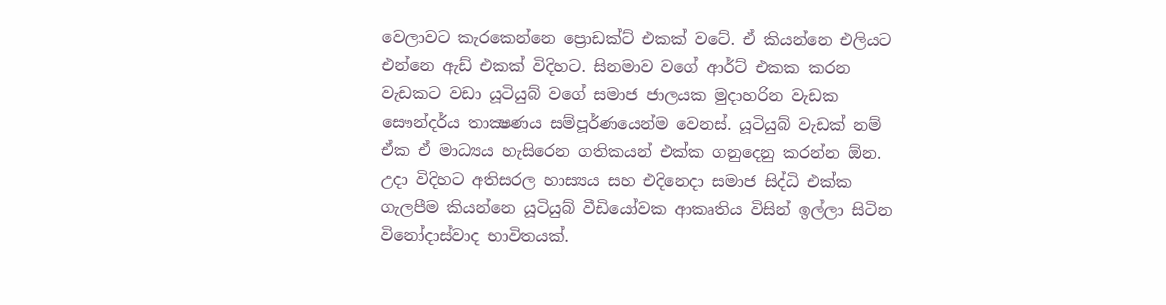වෙලාවට කැරකෙන්නෙ ප්‍රොඩක්ට් එකක් වටේ. ඒ කියන්නෙ එලියට එන්නෙ ඇඩ් එකක් විදිහට. සිනමාව වගේ ආර්ට් එකක කරන වැඩකට වඩා යූටියුබ් වගේ සමාජ ජාලයක මුදාහරින වැඩක සෞන්දර්ය තාක්‍ෂණය සම්පූර්ණයෙන්ම වෙනස්. යූටියුබ් වැඩක් නම් ඒක ඒ මාධ්‍යය හැසිරෙන ගතිකයන් එක්ක ගනුදෙනු කරන්න ඕන. උදා විදිහට අතිසරල හාස්‍යය සහ එදිනෙදා සමාජ සිද්ධි එක්ක ගැලපීම කියන්නෙ යූටියුබ් වීඩියෝවක ආකෘතිය විසින් ඉල්ලා සිටින විනෝදාස්වාද භාවිතයක්.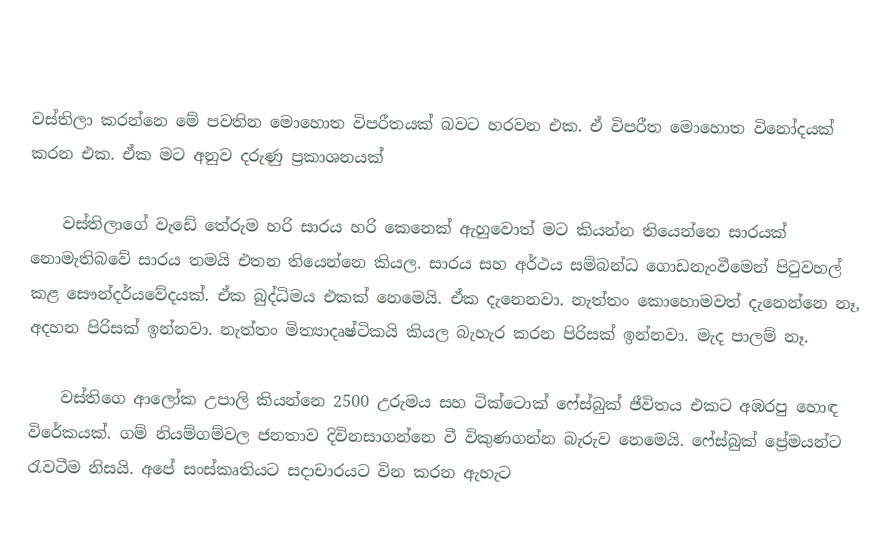වස්තිලා කරන්නෙ මේ පවතින මොහොත විපරීතයක් බවට හරවන එක. ඒ විපරීත මොහොත විනෝදයක් කරන එක. ඒක මට අනුව දරුණු ප්‍රකාශනයක්

    වස්තිලාගේ වැඩේ තේරුම හරි සාරය හරි කෙනෙක් ඇහුවොත් මට කියන්න තියෙන්නෙ සාරයක් නොමැතිබවේ සාරය තමයි එතන තියෙන්නෙ කියල. සාරය සහ අර්ථය සම්බන්ධ ගොඩනැංවීමෙන් පිටුවහල් කළ සෞන්දර්යවේදයක්. ඒක බුද්ධිමය එකක් නෙමෙයි. ඒක දැනෙනවා. නැත්තං කොහොමවත් දැනෙන්නෙ නෑ, අදහන පිරිසක් ඉන්නවා. නැත්තං මිත්‍යාදෘෂ්ටිකයි කියල බැහැර කරන පිරිසක් ඉන්නවා. මැද පාලම් නෑ.

    වස්තිගෙ ආලෝක උපාලි කියන්නෙ 2500 උරුමය සහ ටික්ටොක් ෆේස්බුක් ජීවිතය එකට අඹරපු හොඳ විරේකයක්. ගම් නියම්ගම්වල ජනතාව දිවිනසාගන්නෙ වී විකුණගන්න බැරුව නෙමෙයි. ෆේස්බුක් ප්‍රේමයන්ට රැවටීම නිසයි. අපේ සංස්කෘතියට සදාචාරයට වින කරන ඇහැට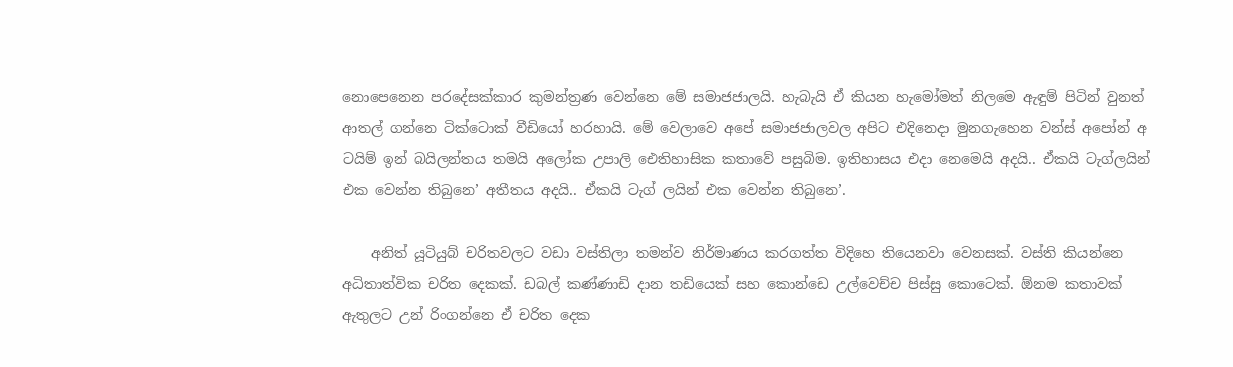නොපෙනෙන පරදේසක්කාර කුමන්ත්‍රණ වෙන්නෙ මේ සමාජජාලයි. හැබැයි ඒ කියන හැමෝමත් නිලමෙ ඇඳුම් පිටින් වුනත් ආතල් ගන්නෙ ටික්ටොක් වීඩියෝ හරහායි. මේ වෙලාවෙ අපේ සමාජජාලවල අපිට එදිනෙදා මුනගැහෙන වන්ස් අපෝන් අ ටයිම් ඉන් බයිලන්තය තමයි අලෝක උපාලි ඓතිහාසික කතාවේ පසුබිම. ඉතිහාසය එදා නෙමෙයි අදයි.. ඒකයි ටැග්ලයින් එක වෙන්න තිබුනෙ’ අතීතය අදයි.. ඒකයි ටැග් ලයින් එක වෙන්න තිබුනෙ’.

    අනිත් යූටියුබ් චරිතවලට වඩා වස්තිලා තමන්ව නිර්මාණය කරගත්ත විදිහෙ තියෙනවා වෙනසක්. වස්ති කියන්නෙ අධිතාත්වික චරිත දෙකක්. ඩබල් කණ්ණාඩි දාන තඩියෙක් සහ කොන්ඩෙ උල්වෙච්ච පිස්සු කොටෙක්. ඕනම කතාවක් ඇතුලට උන් රිංගන්නෙ ඒ චරිත දෙක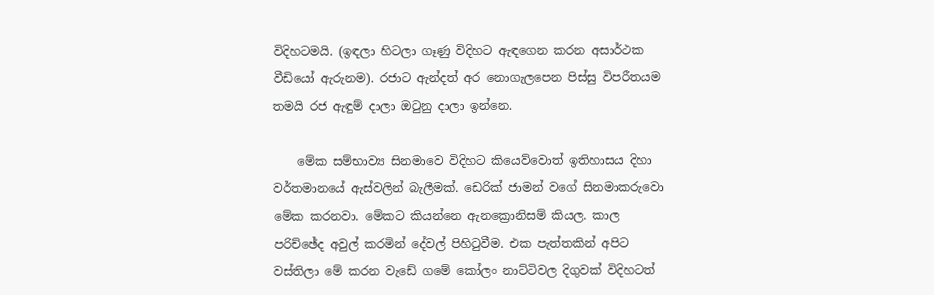විදිහටමයි. (ඉඳලා හිටලා ගෑණු විදිහට ඇඳගෙන කරන අසාර්ථක වීඩියෝ ඇරුනම). රජාට ඇන්දත් අර නොගැලපෙන පිස්සු විපරීතයම තමයි රජ ඇඳුම් දාලා ඔටුනු දාලා ඉන්නෙ.

    මේක සම්භාව්‍ය සිනමාවෙ විදිහට කියෙව්වොත් ඉතිහාසය දිහා වර්තමානයේ ඇස්වලින් බැලීමක්. ඩෙරික් ජාමන් වගේ සිනමාකරුවො මේක කරනවා. මේකට කියන්නෙ ඇනක්‍රොනිසම් කියල. කාල පරිච්ඡේද අවුල් කරමින් දේවල් පිහිටුවීම. එක පැත්තකින් අපිට වස්තිලා මේ කරන වැඩේ ගමේ කෝලං නාට්ටිවල දිගුවක් විදිහටත්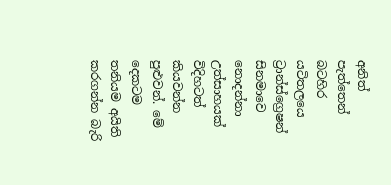අනිත් පැත්තෙන් බටහිර යටිතලයෙ ට්‍රාන්ස්ග්‍රෙෂන් සිනමාවෙ නොදන්නා උත්සාහයක් විදිහටත් කියවන්න පුළුවන්. මේ දෙකටම තනියම අයිති කරගන්න බැරි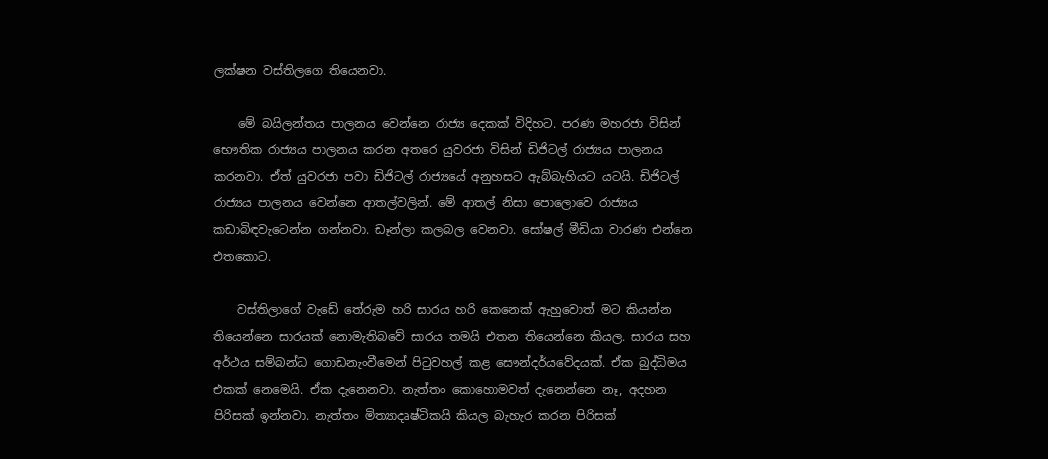ලක්ෂන වස්තිලගෙ තියෙනවා.

    මේ බයිලන්තය පාලනය වෙන්නෙ රාජ්‍ය දෙකක් විදිහට. පරණ මහරජා විසින් භෞතික රාජ්‍යය පාලනය කරන අතරෙ යුවරජා විසින් ඩිජිටල් රාජ්‍යය පාලනය කරනවා. ඒත් යුවරජා පවා ඩිජිටල් රාජ්‍යයේ අනුහසට ඇබ්බැහියට යටයි. ඩිජිටල් රාජ්‍යය පාලනය වෙන්නෙ ආතල්වලින්. මේ ආතල් නිසා පොලොවෙ රාජ්‍යය කඩාබිඳවැටෙන්න ගන්නවා. ඩෑන්ලා කලබල වෙනවා. සෝෂල් මීඩියා වාරණ එන්නෙ එතකොට.

    වස්තිලාගේ වැඩේ තේරුම හරි සාරය හරි කෙනෙක් ඇහුවොත් මට කියන්න තියෙන්නෙ සාරයක් නොමැතිබවේ සාරය තමයි එතන තියෙන්නෙ කියල. සාරය සහ අර්ථය සම්බන්ධ ගොඩනැංවීමෙන් පිටුවහල් කළ සෞන්දර්යවේදයක්. ඒක බුද්ධිමය එකක් නෙමෙයි. ඒක දැනෙනවා. නැත්තං කොහොමවත් දැනෙන්නෙ නෑ, අදහන පිරිසක් ඉන්නවා. නැත්තං මිත්‍යාදෘෂ්ටිකයි කියල බැහැර කරන පිරිසක්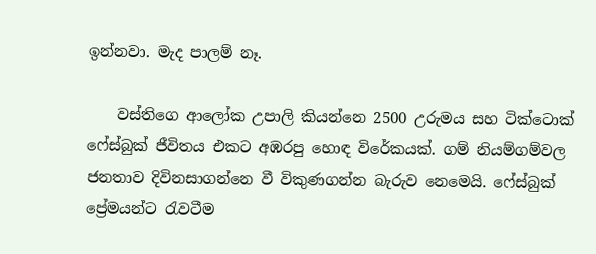ඉන්නවා. මැද පාලම් නෑ.

    වස්තිගෙ ආලෝක උපාලි කියන්නෙ 2500 උරුමය සහ ටික්ටොක් ෆේස්බුක් ජීවිතය එකට අඹරපු හොඳ විරේකයක්. ගම් නියම්ගම්වල ජනතාව දිවිනසාගන්නෙ වී විකුණගන්න බැරුව නෙමෙයි. ෆේස්බුක් ප්‍රේමයන්ට රැවටීම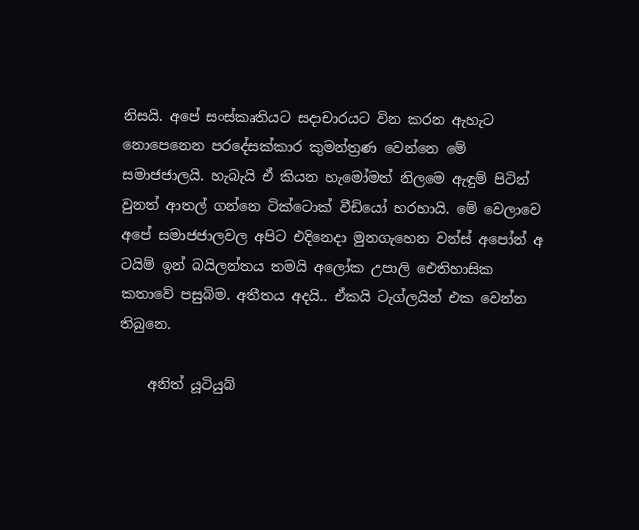නිසයි. අපේ සංස්කෘතියට සදාචාරයට වින කරන ඇහැට නොපෙනෙන පරදේසක්කාර කුමන්ත්‍රණ වෙන්නෙ මේ සමාජජාලයි. හැබැයි ඒ කියන හැමෝමත් නිලමෙ ඇඳුම් පිටින් වුනත් ආතල් ගන්නෙ ටික්ටොක් වීඩියෝ හරහායි. මේ වෙලාවෙ අපේ සමාජජාලවල අපිට එදිනෙදා මුනගැහෙන වන්ස් අපෝන් අ ටයිම් ඉන් බයිලන්තය තමයි අලෝක උපාලි ඓතිහාසික කතාවේ පසුබිම. අතීතය අදයි.. ඒකයි ටැග්ලයින් එක වෙන්න තිබුනෙ.

    අනිත් යූටියුබ්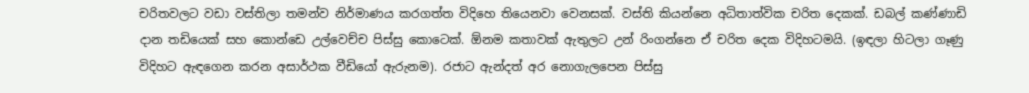චරිතවලට වඩා වස්තිලා තමන්ව නිර්මාණය කරගත්ත විදිහෙ තියෙනවා වෙනසක්. වස්ති කියන්නෙ අධිතාත්වික චරිත දෙකක්. ඩබල් කණ්ණාඩි දාන තඩියෙක් සහ කොන්ඩෙ උල්වෙච්ච පිස්සු කොටෙක්. ඕනම කතාවක් ඇතුලට උන් රිංගන්නෙ ඒ චරිත දෙක විදිහටමයි. (ඉඳලා හිටලා ගෑණු විදිහට ඇඳගෙන කරන අසාර්ථක වීඩියෝ ඇරුනම). රජාට ඇන්දත් අර නොගැලපෙන පිස්සු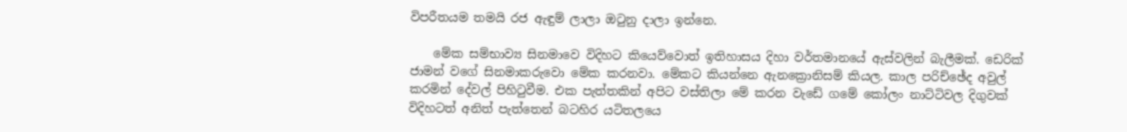විපරීතයම තමයි රජ ඇඳුම් ලාලා ඔටුනු දාලා ඉන්නෙ.

    මේක සම්භාව්‍ය සිනමාවෙ විදිහට කියෙව්වොත් ඉතිහාසය දිහා වර්තමානයේ ඇස්වලින් බැලීමක්. ඩෙරික් ජාමන් වගේ සිනමාකරුවො මේක කරනවා. මේකට කියන්නෙ ඇනක්‍රොනිසම් කියල. කාල පරිච්ඡේද අවුල් කරමින් දේවල් පිහිටුවීම. එක පැත්තකින් අපිට වස්තිලා මේ කරන වැඩේ ගමේ කෝලං නාට්ටිවල දිගුවක් විදිහටත් අනිත් පැත්තෙන් බටහිර යටිතලයෙ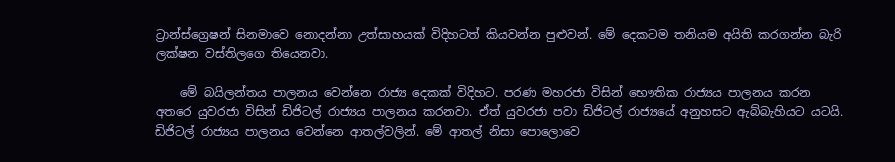ට්‍රාන්ස්ග්‍රෙෂන් සිනමාවෙ නොදන්නා උත්සාහයක් විදිහටත් කියවන්න පුළුවන්. මේ දෙකටම තනියම අයිති කරගන්න බැරි ලක්ෂන වස්තිලගෙ තියෙනවා.

    මේ බයිලන්තය පාලනය වෙන්නෙ රාජ්‍ය දෙකක් විදිහට. පරණ මහරජා විසින් භෞතික රාජ්‍යය පාලනය කරන අතරෙ යුවරජා විසින් ඩිජිටල් රාජ්‍යය පාලනය කරනවා. ඒත් යුවරජා පවා ඩිජිටල් රාජ්‍යයේ අනුහසට ඇබ්බැහියට යටයි. ඩිජිටල් රාජ්‍යය පාලනය වෙන්නෙ ආතල්වලින්. මේ ආතල් නිසා පොලොවෙ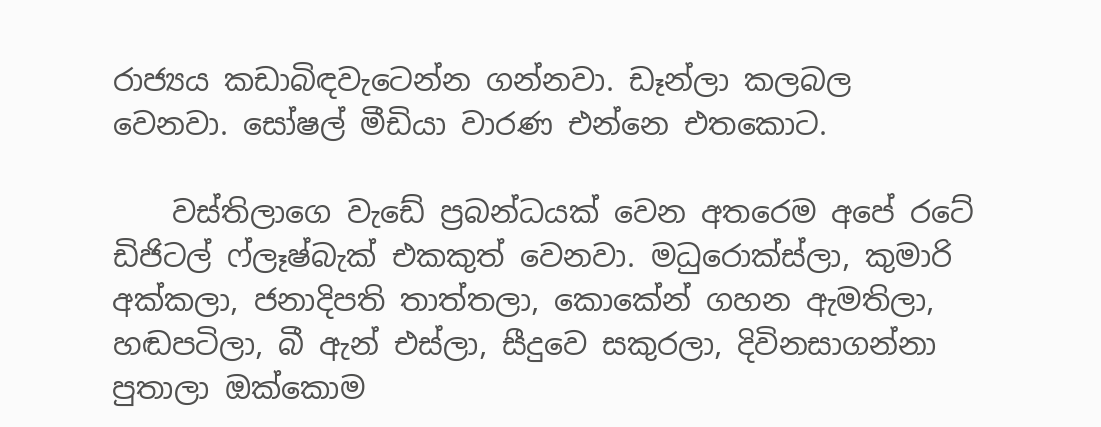රාජ්‍යය කඩාබිඳවැටෙන්න ගන්නවා. ඩෑන්ලා කලබල වෙනවා. සෝෂල් මීඩියා වාරණ එන්නෙ එතකොට.

    වස්තිලාගෙ වැඩේ ප්‍රබන්ධයක් වෙන අතරෙම අපේ රටේ ඩිජිටල් ෆ්ලෑෂ්බැක් එකකුත් වෙනවා. මධුරොක්ස්ලා, කුමාරි අක්කලා, ජනාදිපති තාත්තලා, කොකේන් ගහන ඇමතිලා, හඬපටිලා, බී ඇන් එස්ලා, සීදුවෙ සකුරලා, දිවිනසාගන්නා පුතාලා ඔක්කොම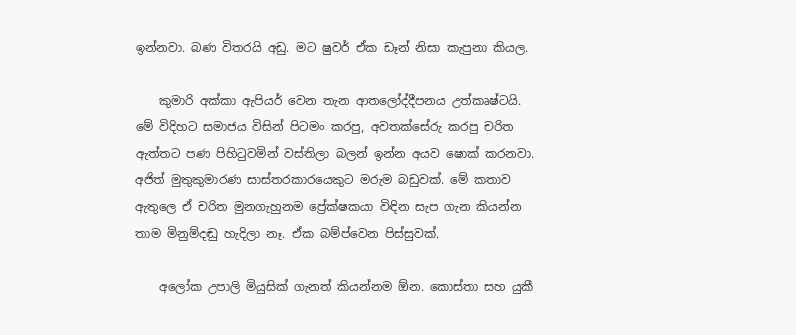ඉන්නවා. බණ විතරයි අඩු. මට ෂුවර් ඒක ඩෑන් නිසා කැපුනා කියල.

    කුමාරි අක්කා ඇපියර් වෙන තැන ආතලෝද්දීපනය උත්කෘෂ්ටයි. මේ විදිහට සමාජය විසින් පිටමං කරපු, අවතක්සේරු කරපු චරිත ඇත්තට පණ පිහිටුවමින් වස්තිලා බලන් ඉන්න අයව ෂොක් කරනවා. අජිත් මුතුකුමාරණ සාස්තරකාරයෙකුට මරුම බඩුවක්. මේ කතාව ඇතුලෙ ඒ චරිත මුනගැහුනම ප්‍රේක්ෂකයා විඳින සැප ගැන කියන්න තාම මිනුම්දඬු හැදිලා නෑ. ඒක බම්ප්වෙන පිස්සුවක්.

    අලෝක උපාලි මියුසික් ගැනත් කියන්නම ඕන. කොස්තා සහ යුකී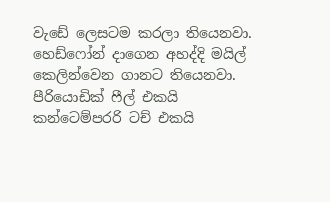වැඩේ ලෙසටම කරලා තියෙනවා. හෙඩ්ෆෝන් දාගෙන අහද්දි මයිල් කෙලින්වෙන ගානට තියෙනවා. පීරියොඩික් ෆීල් එකයි කන්ටෙම්පරරි ටච් එකයි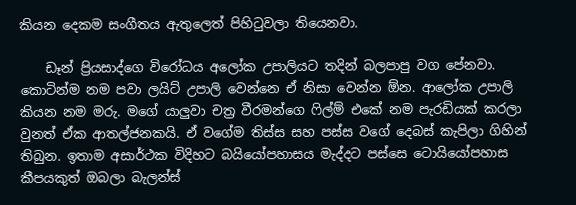කියන දෙකම සංගීතය ඇතුලෙත් පිහිටුවලා තියෙනවා.

    ඩෑන් ප්‍රියසාද්ගෙ විරෝධය අලෝක උපාලියට තදින් බලපාපු වග පේනවා. කොටින්ම නම පවා ලයිට් උපාලි වෙන්නෙ ඒ නිසා වෙන්න ඕන. ආලෝක උපාලි කියන නම මරු. මගේ යාලුවා චත්‍ර වීරමන්ගෙ ෆිල්ම් එකේ නම පැරඩියක් කරලා වුනත් ඒක ආතල්ජනකයි. ඒ වගේම තිස්ස සහ පස්ස වගේ දෙබස් කැපිලා ගිහින් තිබුන. ඉතාම අසාර්ථක විදිහට බයියෝපහාසය මැද්දට පස්සෙ ටොයියෝපහාස කීපයකුත් ඔබලා බැලන්ස්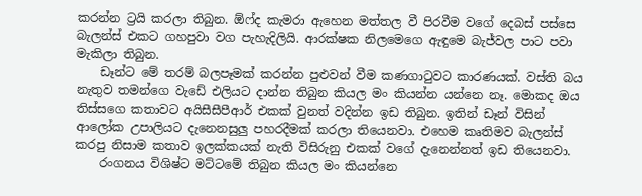කරන්න ට්‍රයි කරලා තිබුන. ඕෆ්ද කැමරා ඇහෙන මත්තල වී පිරවීම වගේ දෙබස් පස්සෙ බැලන්ස් එකට ගහපුවා වග පැහැදිලියි. ආරක්ෂක නිලමෙගෙ ඇඳුමෙ බැජ්වල පාට පවා මැකිලා තිබුන.
    ඩෑන්ට මේ තරම් බලපෑමක් කරන්න පුළුවන් වීම කණගාටුවට කාරණයක්. වස්ති බය නැතුව තමන්ගෙ වැඩේ එලියට දාන්න තිබුන කියල මං කියන්න යන්නෙ නෑ. මොකද ඔය තිස්සගෙ කතාවට අයිසීසීපීආර් එකක් වුනත් වදින්න ඉඩ තිබුන. ඉතින් ඩෑන් විසින් ආලෝක උපාලියට දැනෙනසුලු පහරදීමක් කරලා තියෙනවා. එහෙම කෘතිමව බැලන්ස් කරපු නිසාම කතාව ඉලක්කයක් නැති විසිරුනු එකක් වගේ දැනෙන්නත් ඉඩ තියෙනවා.
    රංගනය විශිෂ්ට මට්ටමේ තිබුන කියල මං කියන්නෙ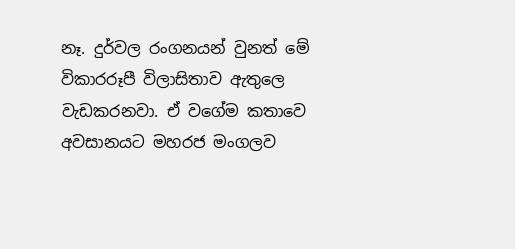නෑ. දුර්වල රංගනයන් වුනත් මේ විකාරරූපී විලාසිතාව ඇතුලෙ වැඩකරනවා. ඒ වගේම කතාවෙ අවසානයට මහරජ මංගලව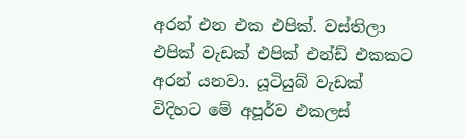අරන් එන එක එපික්. වස්තිලා එපික් වැඩක් එපික් එන්ඩ් එකකට අරන් යනවා. යූටියුබ් වැඩක් විදිහට මේ අපූර්ව එකලස්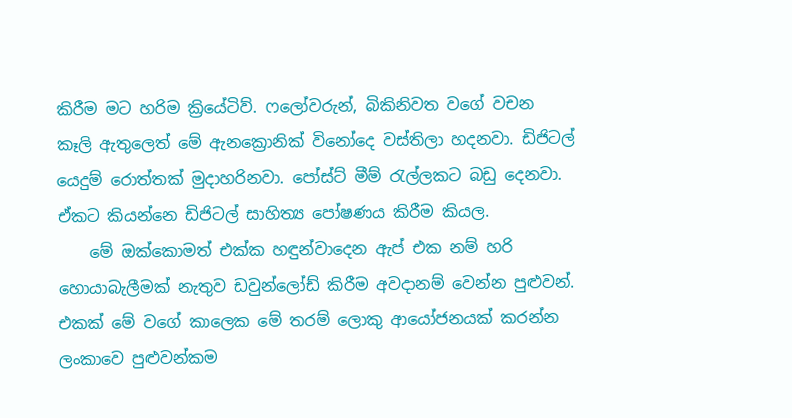කිරීම මට හරිම ක්‍රියේටිව්. ෆලෝවරුන්, බිකිනිවත වගේ වචන කෑලි ඇතුලෙත් මේ ඇනක්‍රොනික් විනෝදෙ වස්තිලා හදනවා. ඩිජිටල් යෙදුම් රොත්තක් මුදාහරිනවා. පෝස්ට් මීම් රැල්ලකට බඩු දෙනවා. ඒකට කියන්නෙ ඩිජිටල් සාහිත්‍ය පෝෂණය කිරීම කියල.
    මේ ඔක්කොමත් එක්ක හඳුන්වාදෙන ඇප් එක නම් හරි හොයාබැලීමක් නැතුව ඩවුන්ලෝඩ් කිරීම අවදානම් වෙන්න පුළුවන්. එකක් මේ වගේ කාලෙක මේ තරම් ලොකු ආයෝජනයක් කරන්න ලංකාවෙ පුළුවන්කම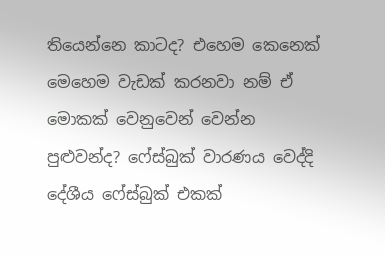තියෙන්නෙ කාටද? එහෙම කෙනෙක් මෙහෙම වැඩක් කරනවා නම් ඒ මොකක් වෙනුවෙන් වෙන්න පුළුවන්ද? ෆේස්බුක් වාරණය වෙද්දි දේශීය ෆේස්බුක් එකක්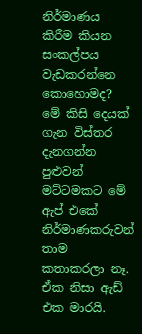නිර්මාණය කිරීම කියන සංකල්පය වැඩකරන්නෙ කොහොමද? මේ කිසි දෙයක් ගැන විස්තර දැනගන්න පුළුවන් මට්ටමකට මේ ඇප් එකේ නිර්මාණකරුවන් තාම කතාකරලා නෑ. ඒක නිසා ඇඩ් එක මාරයි.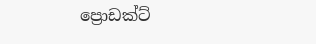ප්‍රොඩක්ට්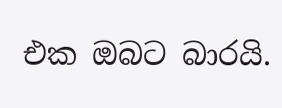එක ඔබට බාරයි.